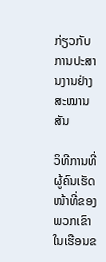ກ່ຽວກັບການປະສານງານຢ່າງສະໝານສັນ

ວິທີການທີ່ຜູ້ຄົນເຮັດໜ້າທີ່ຂອງພວກເຂົາໃນເຮືອນຂ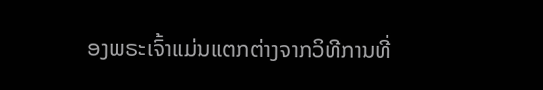ອງພຣະເຈົ້າແມ່ນແຕກຕ່າງຈາກວິທີການທີ່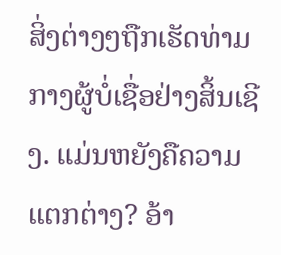ສິ່ງຕ່າງໆຖືກເຮັດທ່າມກາງຜູ້ບໍ່ເຊື່ອຢ່າງສິ້ນເຊີງ. ແມ່ນຫຍັງຄືຄວາມແຕກຕ່າງ? ອ້າ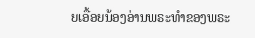ຍເອື້ອຍນ້ອງອ່ານພຣະທຳຂອງພຣະ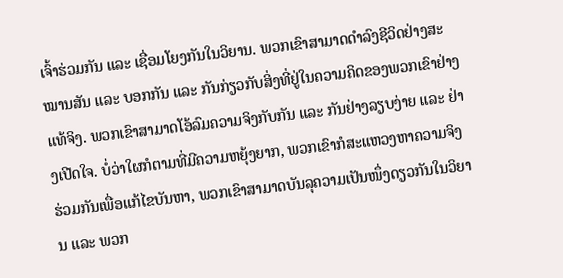ເຈົ້າຮ່ວມກັນ ແລະ ເຊື່ອມໂຍງກັນໃນວິຍານ. ພວກເຂົາສາມາດດຳລົງຊີວິດຢ່າງສະໝານສັນ ແລະ ບອກກັນ ແລະ ກັນກ່ຽວກັບສິ່ງທີ່ຢູ່ໃນຄວາມຄິດຂອງພວກເຂົາຢ່າງແທ້ຈິງ. ພວກເຂົາສາມາດໂອ້ລົມຄວາມຈິງກັບກັນ ແລະ ກັນຢ່າງລຽບງ່າຍ ແລະ ຢ່າງເປີດໃຈ. ບໍ່ວ່າໃຜກໍຕາມທີ່ມີຄວາມຫຍຸ້ງຍາກ, ພວກເຂົາກໍສະແຫວງຫາຄວາມຈິງຮ່ວມກັນເພື່ອແກ້ໄຂບັນຫາ, ພວກເຂົາສາມາດບັນລຸຄວາມເປັນໜຶ່ງດຽວກັນໃນວິຍານ ແລະ ພວກ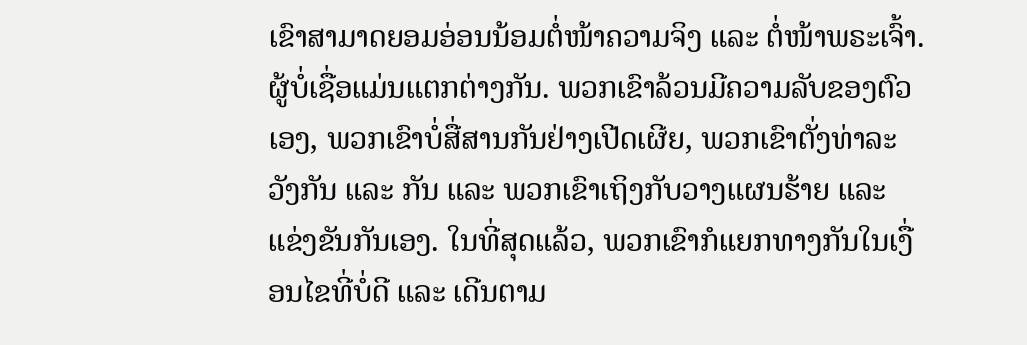ເຂົາສາມາດຍອມອ່ອນນ້ອມຕໍ່ໜ້າຄວາມຈິງ ແລະ ຕໍ່ໜ້າພຣະເຈົ້າ. ຜູ້ບໍ່ເຊື່ອແມ່ນແຕກຕ່າງກັນ. ພວກເຂົາລ້ວນມີຄວາມລັບຂອງຕົວເອງ, ພວກເຂົາບໍ່ສື່ສານກັນຢ່າງເປີດເຜີຍ, ພວກເຂົາຕັ່ງທ່າລະວັງກັນ ແລະ ກັນ ແລະ ພວກເຂົາເຖິງກັບວາງແຜນຮ້າຍ ແລະ ແຂ່ງຂັນກັນເອງ. ໃນທີ່ສຸດແລ້ວ, ພວກເຂົາກໍແຍກທາງກັນໃນເງື່ອນໄຂທີ່ບໍ່ດີ ແລະ ເດີນຕາມ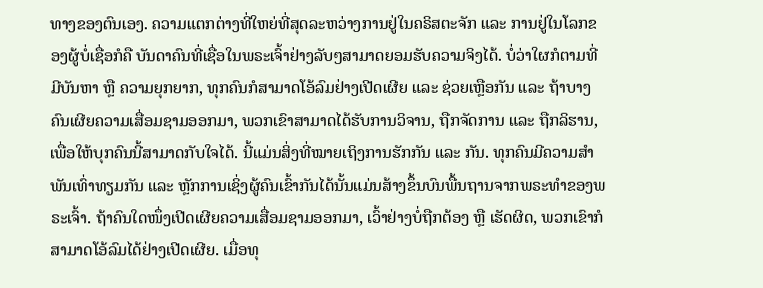ທາງຂອງຕົນເອງ. ຄວາມແຕກຕ່າງທີ່ໃຫຍ່ທີ່ສຸດລະຫວ່າງການຢູ່ໃນຄຣິສຕະຈັກ ແລະ ການຢູ່ໃນໂລກຂອງຜູ້ບໍ່ເຊື່ອກໍຄື ບັນດາຄົນທີ່ເຊື່ອໃນພຣະເຈົ້າຢ່າງລັບໆສາມາດຍອມຮັບຄວາມຈິງໄດ້. ບໍ່ວ່າໃຜກໍຕາມທີ່ມີບັນຫາ ຫຼື ຄວາມຍຸກຍາກ, ທຸກຄົນກໍສາມາດໂອ້ລົມຢ່າງເປີດເຜີຍ ແລະ ຊ່ວຍເຫຼືອກັນ ແລະ ຖ້າບາງຄົນເຜີຍຄວາມເສື່ອມຊາມອອກມາ, ພວກເຂົາສາມາດໄດ້ຮັບການວິຈານ, ຖືກຈັດການ ແລະ ຖືກລິຮານ, ເພື່ອໃຫ້ບຸກຄົນນີ້ສາມາດກັບໃຈໄດ້. ນີ້ແມ່ນສິ່ງທີ່ໝາຍເຖິງການຮັກກັນ ແລະ ກັນ. ທຸກຄົນມີຄວາມສຳພັນເທົ່າທຽມກັນ ແລະ ຫຼັກການເຊິ່ງຜູ້ຄົນເຂົ້າກັນໄດ້ນັ້ນແມ່ນສ້າງຂຶ້ນບົນພື້ນຖານຈາກພຣະທຳຂອງພຣະເຈົ້າ. ຖ້າຄົນໃດໜຶ່ງເປີດເຜີຍຄວາມເສື່ອມຊາມອອກມາ, ເວົ້າຢ່າງບໍ່ຖືກຕ້ອງ ຫຼື ເຮັດຜິດ, ພວກເຂົາກໍສາມາດໂອ້ລົມໄດ້ຢ່າງເປີດເຜີຍ. ເມື່ອທຸ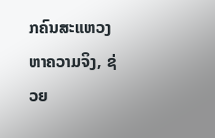ກຄົນສະແຫວງຫາຄວາມຈິງ, ຊ່ວຍ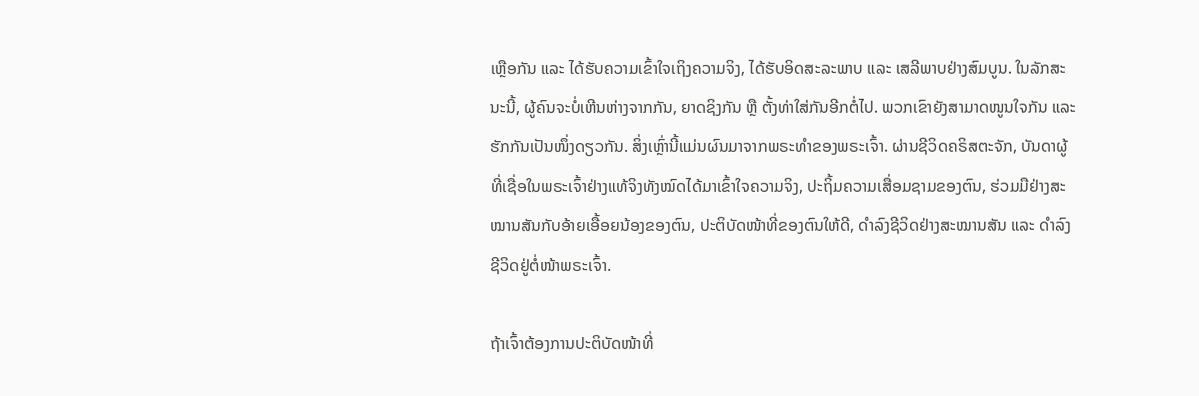ເຫຼືອກັນ ແລະ ໄດ້ຮັບຄວາມເຂົ້າໃຈເຖິງຄວາມຈິງ, ໄດ້ຮັບອິດສະລະພາບ ແລະ ເສລີພາບຢ່າງສົມບູນ. ໃນລັກສະນະນີ້, ຜູ້ຄົນຈະບໍ່ເຫີນຫ່າງຈາກກັນ, ຍາດຊິງກັນ ຫຼື ຕັ້ງທ່າໃສ່ກັນອີກຕໍ່ໄປ. ພວກເຂົາຍັງສາມາດໜູນໃຈກັນ ແລະ ຮັກກັນເປັນໜຶ່ງດຽວກັນ. ສິ່ງເຫຼົ່ານີ້ແມ່ນຜົນມາຈາກພຣະທຳຂອງພຣະເຈົ້າ. ຜ່ານຊີວິດຄຣິສຕະຈັກ, ບັນດາຜູ້ທີ່ເຊື່ອໃນພຣະເຈົ້າຢ່າງແທ້ຈິງທັງໝົດໄດ້ມາເຂົ້າໃຈຄວາມຈິງ, ປະຖິ້ມຄວາມເສື່ອມຊາມຂອງຕົນ, ຮ່ວມມືຢ່າງສະໝານສັນກັບອ້າຍເອື້ອຍນ້ອງຂອງຕົນ, ປະຕິບັດໜ້າທີ່ຂອງຕົນໃຫ້ດີ, ດຳລົງຊີວິດຢ່າງສະໝານສັນ ແລະ ດຳລົງຊີວິດຢູ່ຕໍ່ໜ້າພຣະເຈົ້າ.

ຖ້າເຈົ້າຕ້ອງການປະຕິບັດໜ້າທີ່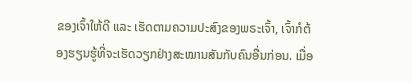ຂອງເຈົ້າໃຫ້ດີ ແລະ ເຮັດຕາມຄວາມປະສົງຂອງພຣະເຈົ້າ, ເຈົ້າກໍຕ້ອງຮຽນຮູ້ທີ່ຈະເຮັດວຽກຢ່າງສະໝານສັນກັບຄົນອື່ນກ່ອນ. ເມື່ອ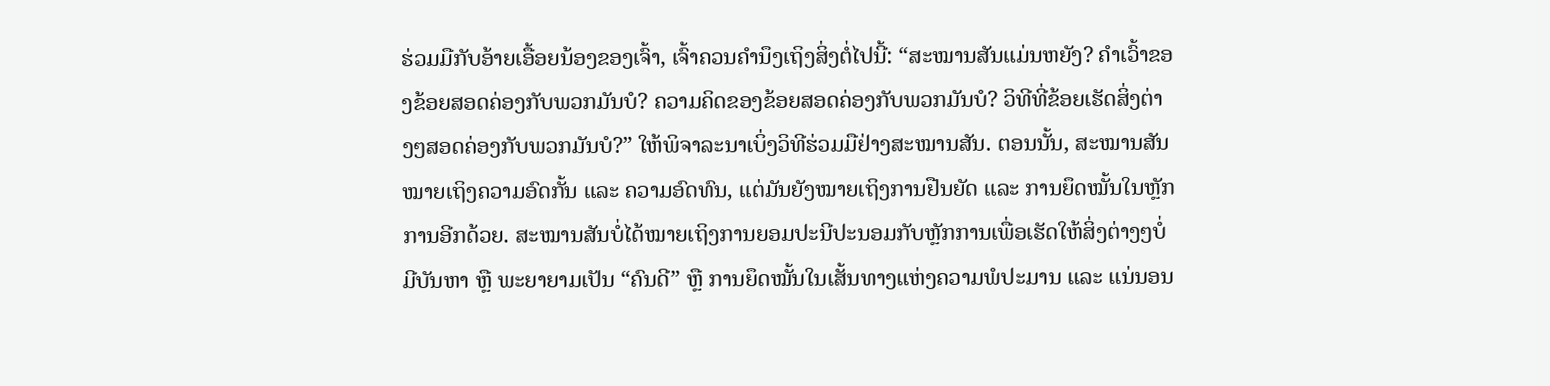ຮ່ວມມືກັບອ້າຍເອື້ອຍນ້ອງຂອງເຈົ້າ, ເຈົ້າຄວນຄຳນຶງເຖິງສິ່ງຕໍ່ໄປນີ້: “ສະໝານສັນແມ່ນຫຍັງ? ຄຳເວົ້າຂອງຂ້ອຍສອດຄ່ອງກັບພວກມັນບໍ? ຄວາມຄິດຂອງຂ້ອຍສອດຄ່ອງກັບພວກມັນບໍ? ວິທີທີ່ຂ້ອຍເຮັດສິ່ງຕ່າງໆສອດຄ່ອງກັບພວກມັນບໍ?” ໃຫ້ພິຈາລະນາເບິ່ງວິທີຮ່ວມມືຢ່າງສະໝານສັນ. ຕອນນັ້ນ, ສະໝານສັນໝາຍເຖິງຄວາມອົດກັ້ນ ແລະ ຄວາມອົດທົນ, ແຕ່ມັນຍັງໝາຍເຖິງການຢືນຍັດ ແລະ ການຍຶດໝັ້ນໃນຫຼັກການອີກດ້ວຍ. ສະໝານສັນບໍ່ໄດ້ໝາຍເຖິງການຍອມປະນີປະນອມກັບຫຼັກການເພື່ອເຮັດໃຫ້ສິ່ງຕ່າງໆບໍ່ມີບັນຫາ ຫຼື ພະຍາຍາມເປັນ “ຄົນດີ” ຫຼື ການຍຶດໝັ້ນໃນເສັ້ນທາງແຫ່ງຄວາມພໍປະມານ ແລະ ແນ່ນອນ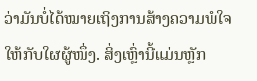ວ່າມັນບໍ່ໄດ້ໝາຍເຖິງການສ້າງຄວາມພໍໃຈໃຫ້ກັບໃຜຜູ້ໜຶ່ງ. ສິ່ງເຫຼົ່ານີ້ແມ່ນຫຼັກ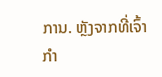ການ. ຫຼັງຈາກທີ່ເຈົ້າກຳ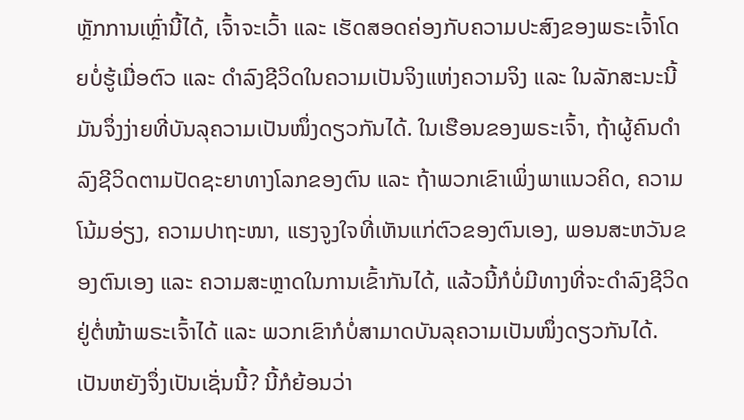ຫຼັກການເຫຼົ່ານີ້ໄດ້, ເຈົ້າຈະເວົ້າ ແລະ ເຮັດສອດຄ່ອງກັບຄວາມປະສົງຂອງພຣະເຈົ້າໂດຍບໍ່ຮູ້ເມື່ອຕົວ ແລະ ດຳລົງຊີວິດໃນຄວາມເປັນຈິງແຫ່ງຄວາມຈິງ ແລະ ໃນລັກສະນະນີ້ ມັນຈຶ່ງງ່າຍທີ່ບັນລຸຄວາມເປັນໜຶ່ງດຽວກັນໄດ້. ໃນເຮືອນຂອງພຣະເຈົ້າ, ຖ້າຜູ້ຄົນດຳລົງຊີວິດຕາມປັດຊະຍາທາງໂລກຂອງຕົນ ແລະ ຖ້າພວກເຂົາເພິ່ງພາແນວຄິດ, ຄວາມໂນ້ມອ່ຽງ, ຄວາມປາຖະໜາ, ແຮງຈູງໃຈທີ່ເຫັນແກ່ຕົວຂອງຕົນເອງ, ພອນສະຫວັນຂອງຕົນເອງ ແລະ ຄວາມສະຫຼາດໃນການເຂົ້າກັນໄດ້, ແລ້ວນີ້ກໍບໍ່ມີທາງທີ່ຈະດຳລົງຊີວິດຢູ່ຕໍ່ໜ້າພຣະເຈົ້າໄດ້ ແລະ ພວກເຂົາກໍບໍ່ສາມາດບັນລຸຄວາມເປັນໜຶ່ງດຽວກັນໄດ້. ເປັນຫຍັງຈຶ່ງເປັນເຊັ່ນນີ້? ນີ້ກໍຍ້ອນວ່າ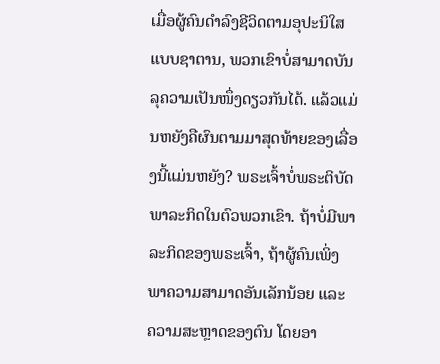ເມື່ອຜູ້ຄົນດຳລົງຊີວິດຕາມອຸປະນິໃສແບບຊາຕານ, ພວກເຂົາບໍ່ສາມາດບັນລຸຄວາມເປັນໜຶ່ງດຽວກັນໄດ້. ແລ້ວແມ່ນຫຍັງຄືຜົນຕາມມາສຸດທ້າຍຂອງເລື່ອງນີ້ແມ່ນຫຍັງ? ພຣະເຈົ້າບໍ່ພຣະຕິບັດພາລະກິດໃນຕົວພວກເຂົາ. ຖ້າບໍ່ມີພາລະກິດຂອງພຣະເຈົ້າ, ຖ້າຜູ້ຄົນເພິ່ງພາຄວາມສາມາດອັນເລັກນ້ອຍ ແລະ ຄວາມສະຫຼາດຂອງຕົນ ໂດຍອາ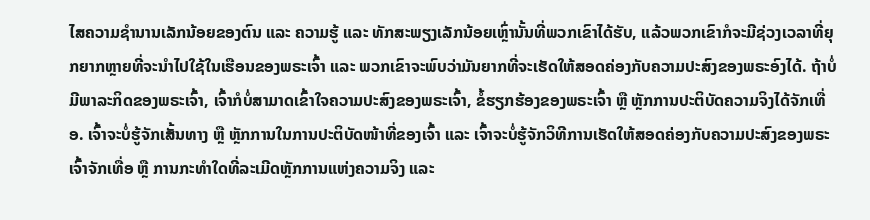ໄສຄວາມຊຳນານເລັກນ້ອຍຂອງຕົນ ແລະ ຄວາມຮູ້ ແລະ ທັກສະພຽງເລັກນ້ອຍເຫຼົ່ານັ້ນທີ່ພວກເຂົາໄດ້ຮັບ, ແລ້ວພວກເຂົາກໍຈະມີຊ່ວງເວລາທີ່ຍຸກຍາກຫຼາຍທີ່ຈະນຳໄປໃຊ້ໃນເຮືອນຂອງພຣະເຈົ້າ ແລະ ພວກເຂົາຈະພົບວ່າມັນຍາກທີ່ຈະເຮັດໃຫ້ສອດຄ່ອງກັບຄວາມປະສົງຂອງພຣະອົງໄດ້. ຖ້າບໍ່ມີພາລະກິດຂອງພຣະເຈົ້າ, ເຈົ້າກໍບໍ່ສາມາດເຂົ້າໃຈຄວາມປະສົງຂອງພຣະເຈົ້າ, ຂໍ້ຮຽກຮ້ອງຂອງພຣະເຈົ້າ ຫຼື ຫຼັກການປະຕິບັດຄວາມຈິງໄດ້ຈັກເທື່ອ. ເຈົ້າຈະບໍ່ຮູ້ຈັກເສັ້ນທາງ ຫຼື ຫຼັກການໃນການປະຕິບັດໜ້າທີ່ຂອງເຈົ້າ ແລະ ເຈົ້າຈະບໍ່ຮູ້ຈັກວິທີການເຮັດໃຫ້ສອດຄ່ອງກັບຄວາມປະສົງຂອງພຣະເຈົ້າຈັກເທື່ອ ຫຼື ການກະທຳໃດທີ່ລະເມີດຫຼັກການແຫ່ງຄວາມຈິງ ແລະ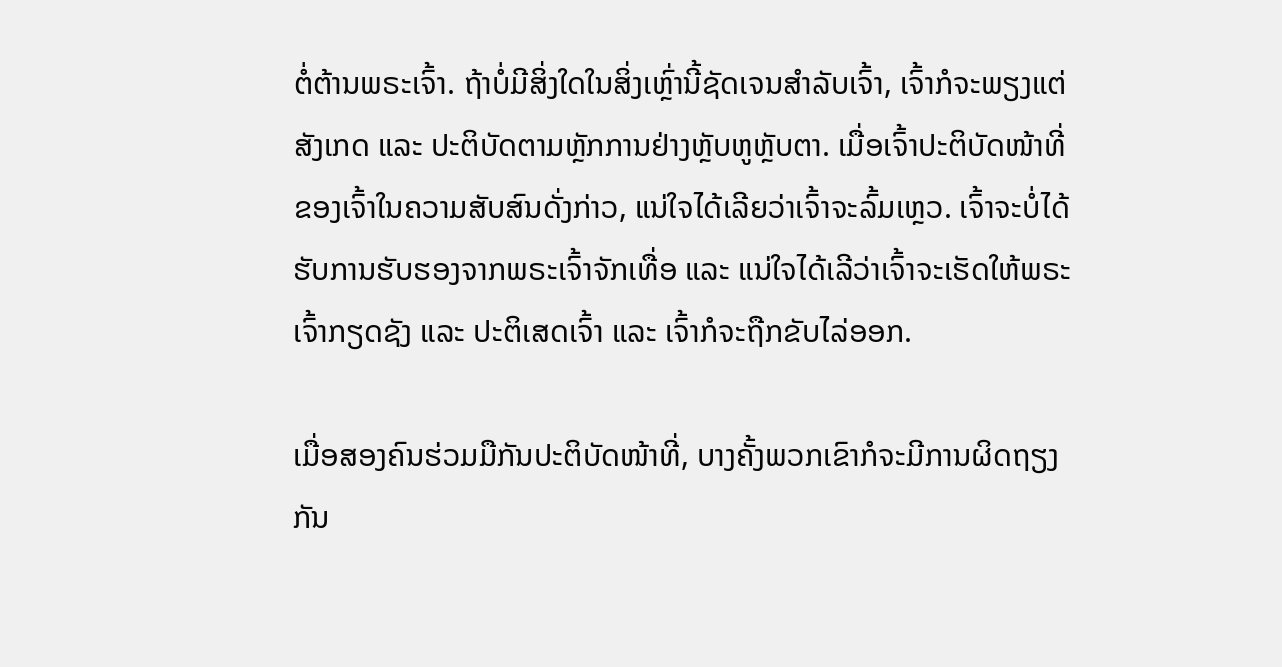ຕໍ່ຕ້ານພຣະເຈົ້າ. ຖ້າບໍ່ມີສິ່ງໃດໃນສິ່ງເຫຼົ່ານີ້ຊັດເຈນສຳລັບເຈົ້າ, ເຈົ້າກໍຈະພຽງແຕ່ສັງເກດ ແລະ ປະຕິບັດຕາມຫຼັກການຢ່າງຫຼັບຫູຫຼັບຕາ. ເມື່ອເຈົ້າປະຕິບັດໜ້າທີ່ຂອງເຈົ້າໃນຄວາມສັບສົນດັ່ງກ່າວ, ແນ່ໃຈໄດ້ເລີຍວ່າເຈົ້າຈະລົ້ມເຫຼວ. ເຈົ້າຈະບໍ່ໄດ້ຮັບການຮັບຮອງຈາກພຣະເຈົ້າຈັກເທື່ອ ແລະ ແນ່ໃຈໄດ້ເລີວ່າເຈົ້າຈະເຮັດໃຫ້ພຣະເຈົ້າກຽດຊັງ ແລະ ປະຕິເສດເຈົ້າ ແລະ ເຈົ້າກໍຈະຖືກຂັບໄລ່ອອກ.

ເມື່ອສອງຄົນຮ່ວມມືກັນປະຕິບັດໜ້າທີ່, ບາງຄັ້ງພວກເຂົາກໍຈະມີການຜິດຖຽງກັນ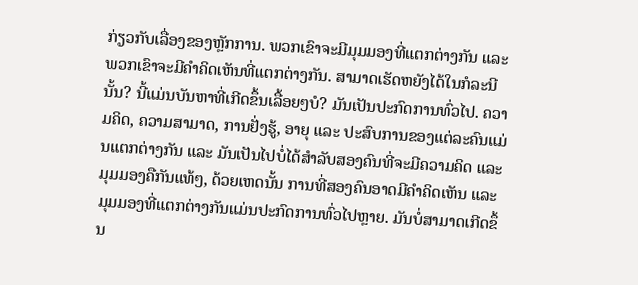ກ່ຽວກັບເລື່ອງຂອງຫຼັກການ. ພວກເຂົາຈະມີມຸມມອງທີ່ແຕກຕ່າງກັນ ແລະ ພວກເຂົາຈະມີຄຳຄິດເຫັນທີ່ແຕກຕ່າງກັນ. ສາມາດເຮັດຫຍັງໄດ້ໃນກໍລະນີນັ້ນ? ນີ້ແມ່ນບັນຫາທີ່ເກີດຂຶ້ນເລື້ອຍໆບໍ? ມັນເປັນປະກົດການທົ່ວໄປ. ຄວາມຄິດ, ຄວາມສາມາດ, ການຢັ່ງຮູ້, ອາຍຸ ແລະ ປະສົບການຂອງແຕ່ລະຄົນແມ່ນແຕກຕ່າງກັນ ແລະ ມັນເປັນໄປບໍ່ໄດ້ສຳລັບສອງຄົນທີ່ຈະມີຄວາມຄິດ ແລະ ມຸມມອງຄືກັນແທ້ໆ, ດ້ວຍເຫດນັ້ນ ການທີ່ສອງຄົນອາດມີຄຳຄິດເຫັນ ແລະ ມຸມມອງທີ່ແຕກຕ່າງກັນແມ່ນປະກົດການທົ່ວໄປຫຼາຍ. ມັນບໍ່ສາມາດເກີດຂຶ້ນ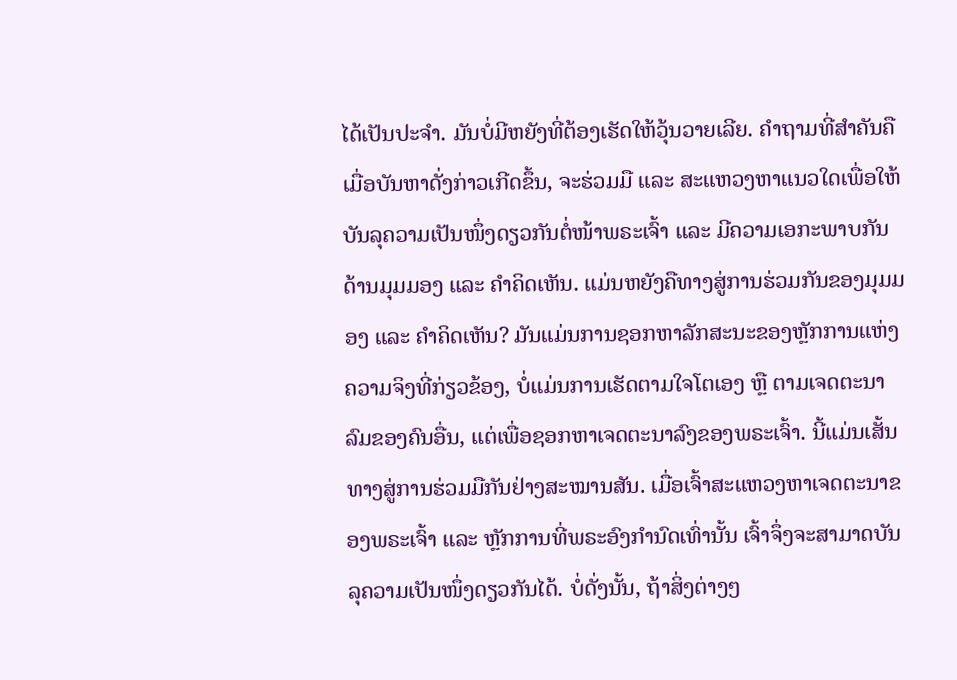ໄດ້ເປັນປະຈຳ. ມັນບໍ່ມີຫຍັງທີ່ຕ້ອງເຮັດໃຫ້ວຸ້ນວາຍເລີຍ. ຄຳຖາມທີ່ສຳຄັນຄື ເມື່ອບັນຫາດັ່ງກ່າວເກີດຂຶ້ນ, ຈະຮ່ວມມື ແລະ ສະແຫວງຫາແນວໃດເພື່ອໃຫ້ບັນລຸຄວາມເປັນໜຶ່ງດຽວກັນຕໍ່ໜ້າພຣະເຈົ້າ ແລະ ມີຄວາມເອກະພາບກັນດ້ານມຸມມອງ ແລະ ຄຳຄິດເຫັນ. ແມ່ນຫຍັງຄືທາງສູ່ການຮ່ວມກັນຂອງມຸມມອງ ແລະ ຄຳຄິດເຫັນ? ມັນແມ່ນການຊອກຫາລັກສະນະຂອງຫຼັກການແຫ່ງຄວາມຈິງທີ່ກ່ຽວຂ້ອງ, ບໍ່ແມ່ນການເຮັດຕາມໃຈໂຕເອງ ຫຼື ຕາມເຈດຕະນາລົມຂອງຄົນອື່ນ, ແຕ່ເພື່ອຊອກຫາເຈດຕະນາລົງຂອງພຣະເຈົ້າ. ນີ້ແມ່ນເສັ້ນທາງສູ່ການຮ່ວມມືກັນຢ່າງສະໝານສັນ. ເມື່ອເຈົ້າສະແຫວງຫາເຈດຕະນາຂອງພຣະເຈົ້າ ແລະ ຫຼັກການທີ່ພຣະອົງກຳນົດເທົ່ານັ້ນ ເຈົ້າຈຶ່ງຈະສາມາດບັນລຸຄວາມເປັນໜຶ່ງດຽວກັນໄດ້. ບໍ່ດັ່ງນັ້ນ, ຖ້າສິ່ງຕ່າງໆ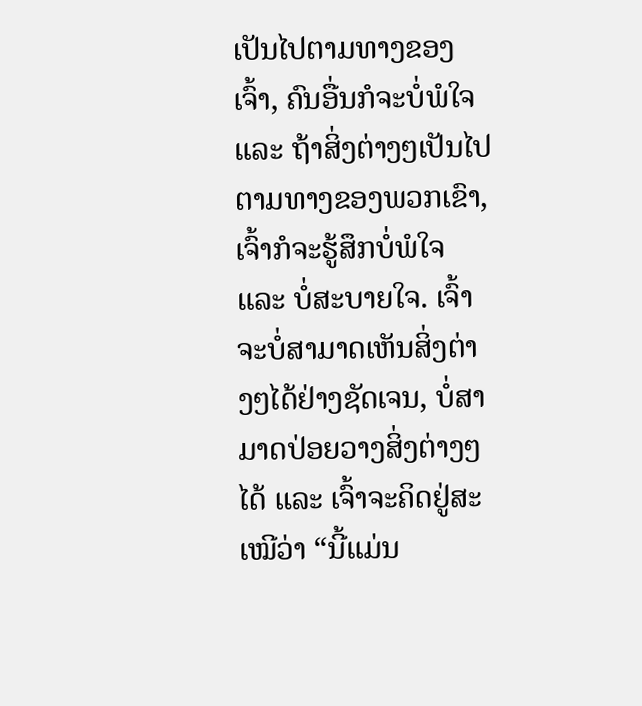ເປັນໄປຕາມທາງຂອງເຈົ້າ, ຄົນອື່ນກໍຈະບໍ່ພໍໃຈ ແລະ ຖ້າສິ່ງຕ່າງໆເປັນໄປຕາມທາງຂອງພວກເຂົາ, ເຈົ້າກໍຈະຮູ້ສຶກບໍ່ພໍໃຈ ແລະ ບໍ່ສະບາຍໃຈ. ເຈົ້າຈະບໍ່ສາມາດເຫັນສິ່ງຕ່າງໆໄດ້ຢ່າງຊັດເຈນ, ບໍ່ສາມາດປ່ອຍວາງສິ່ງຕ່າງໆໄດ້ ແລະ ເຈົ້າຈະຄິດຢູ່ສະເໝີວ່າ “ນີ້ແມ່ນ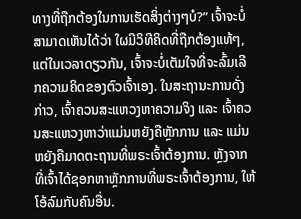ທາງທີ່ຖືກຕ້ອງໃນການເຮັດສິ່ງຕ່າງໆບໍ?” ເຈົ້າຈະບໍ່ສາມາດເຫັນໄດ້ວ່າ ໃຜມີວິທີຄິດທີ່ຖືກຕ້ອງແທ້ໆ, ແຕ່ໃນເວລາດຽວກັນ, ເຈົ້າຈະບໍ່ເຕັມໃຈທີ່ຈະລົ້ມເລີກຄວາມຄິດຂອງຕົວເຈົ້າເອງ. ໃນສະຖານະການດັ່ງກ່າວ, ເຈົ້າຄວນສະແຫວງຫາຄວາມຈິງ ແລະ ເຈົ້າຄວນສະແຫວງຫາວ່າແມ່ນຫຍັງຄືຫຼັກການ ແລະ ແມ່ນຫຍັງຄືມາດຕະຖານທີ່ພຣະເຈົ້າຕ້ອງການ. ຫຼັງຈາກທີ່ເຈົ້າໄດ້ຊອກຫາຫຼັກການທີ່ພຣະເຈົ້າຕ້ອງການ, ໃຫ້ໂອ້ລົມກັບຄົນອື່ນ.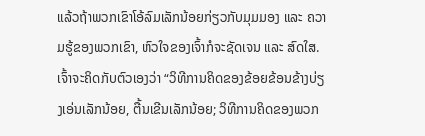ແລ້ວຖ້າພວກເຂົາໂອ້ລົມເລັກນ້ອຍກ່ຽວກັບມຸມມອງ ແລະ ຄວາມຮູ້ຂອງພວກເຂົາ, ຫົວໃຈຂອງເຈົ້າກໍຈະຊັດເຈນ ແລະ ສົດໃສ. ເຈົ້າຈະຄິດກັບຕົວເອງວ່າ “ວິທີການຄິດຂອງຂ້ອຍຂ້ອນຂ້າງບ່ຽງເອ່ນເລັກນ້ອຍ, ຕື້ນເຂີນເລັກນ້ອຍ; ວິທີການຄິດຂອງພວກ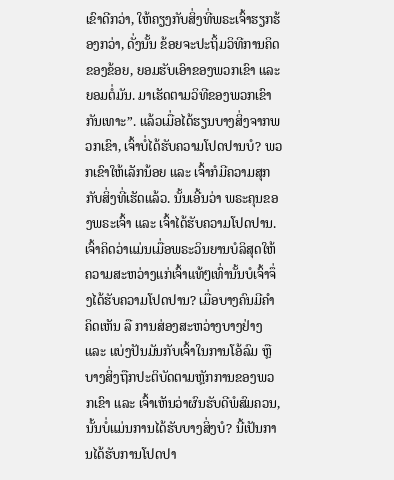ເຂົາດີກວ່າ, ໃຫ້ຄຽງກັບສິ່ງທີ່ພຣະເຈົ້າຮຽກຮ້ອງກວ່າ, ດັ່ງນັ້ນ ຂ້ອຍຈະປະຖິ້ມວິທີການຄິດຂອງຂ້ອຍ, ຍອມຮັບເອົາຂອງພວກເຂົາ ແລະ ຍອມຕໍ່ມັນ. ມາເຮັດຕາມວິທີຂອງພວກເຂົາກັນເທາະ”. ແລ້ວເມື່ອໄດ້ຮຽນບາງສິ່ງຈາກພວກເຂົາ, ເຈົ້າບໍ່ໄດ້ຮັບຄວາມໂປດປານບໍ? ພວກເຂົາໃຫ້ເລັກນ້ອຍ ແລະ ເຈົ້າກໍມີຄວາມສຸກກັບສິ່ງທີ່ເຮັດແລ້ວ. ນັ້ນເອີ້ນວ່າ ພຣະຄຸນຂອງພຣະເຈົ້າ ແລະ ເຈົ້າໄດ້ຮັບຄວາມໂປດປານ. ເຈົ້າຄິດວ່າແມ່ນເມື່ອພຣະວິນຍານບໍລິສຸດໃຫ້ຄວາມສະຫວ່າງແກ່ເຈົ້າແທ້ໆເທົ່ານັ້ນບໍເຈົ້າຈຶ່ງໄດ້ຮັບຄວາມໂປດປານ? ເມື່ອບາງຄົນມີຄຳຄິດເຫັນ ລື ການສ່ອງສະຫວ່າງບາງຢ່າງ ແລະ ແບ່ງປັນມັນກັບເຈົ້າໃນການໂອ້ລົມ ຫຼື ບາງສິ່ງຖືກປະຕິບັດຕາມຫຼັກການຂອງພວກເຂົາ ແລະ ເຈົ້າເຫັນວ່າຜົນຮັບດີພໍສົມຄວນ, ນັ້ນບໍ່ແມ່ນການໄດ້ຮັບບາງສິ່ງບໍ? ນີ້ເປັນການໄດ້ຮັບການໂປດປາ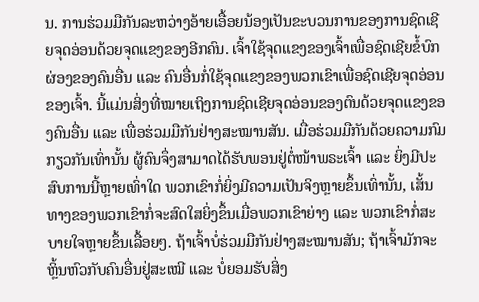ນ. ການຮ່ວມມືກັນລະຫວ່າງອ້າຍເອື້ອຍນ້ອງເປັນຂະບວນການຂອງການຊົດເຊີຍຈຸດອ່ອນດ້ວຍຈຸດແຂງຂອງອີກຄົນ. ເຈົ້າໃຊ້ຈຸດແຂງຂອງເຈົ້າເພື່ອຊົດເຊີຍຂໍ້ບົກຜ່ອງຂອງຄົນອື່ນ ແລະ ຄົນອື່ນກໍ່ໃຊ້ຈຸດແຂງຂອງພວກເຂົາເພື່ອຊົດເຊີຍຈຸດອ່ອນຂອງເຈົ້າ. ນີ້ແມ່ນສິ່ງທີ່ໝາຍເຖິງການຊົດເຊີຍຈຸດອ່ອນຂອງຕົນດ້ວຍຈຸດແຂງຂອງຄົນອື່ນ ແລະ ເພື່ອຮ່ວມມືກັນຢ່າງສະໝານສັນ. ເມື່ອຮ່ວມມືກັນດ້ວຍຄວາມກົມກຽວກັນເທົ່ານັ້ນ ຜູ້ຄົນຈຶ່ງສາມາດໄດ້ຮັບພອນຢູ່ຕໍ່ໜ້າພຣະເຈົ້າ ແລະ ຍິ່ງມີປະສົບການນີ້ຫຼາຍເທົ່າໃດ ພວກເຂົາກໍ່ຍິ່ງມີຄວາມເປັນຈິງຫຼາຍຂຶ້ນເທົ່ານັ້ນ, ເສັ້ນທາງຂອງພວກເຂົາກໍ່ຈະສົດໃສຍິ່ງຂຶ້ນເມື່ອພວກເຂົາຍ່າງ ແລະ ພວກເຂົາກໍ່ສະບາຍໃຈຫຼາຍຂຶ້ນເລື້ອຍໆ. ຖ້າເຈົ້າບໍ່ຮ່ວມມືກັນຢ່າງສະໝານສັນ; ຖ້າເຈົ້າມັກຈະຫຼິ້ນຫົວກັບຄົນອື່ນຢູ່ສະເໝີ ແລະ ບໍ່ຍອມຮັບສິ່ງ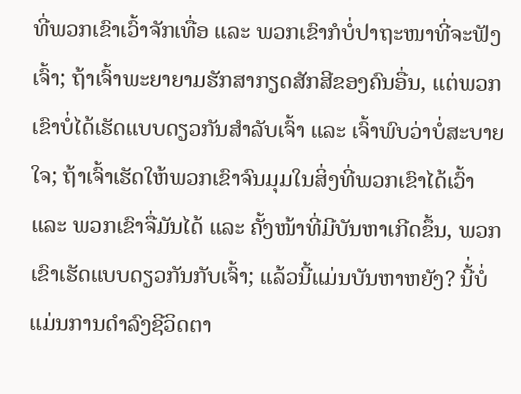ທີ່ພວກເຂົາເວົ້າຈັກເທື່ອ ແລະ ພວກເຂົາກໍບໍ່ປາຖະໜາທີ່ຈະຟັງເຈົ້າ; ຖ້າເຈົ້າພະຍາຍາມຮັກສາກຽດສັກສີຂອງຄົນອື່ນ, ແຕ່ພວກເຂົາບໍ່ໄດ້ເຮັດແບບດຽວກັນສຳລັບເຈົ້າ ແລະ ເຈົ້າພົບວ່າບໍ່ສະບາຍໃຈ; ຖ້າເຈົ້າເຮັດໃຫ້ພວກເຂົາຈົນມຸມໃນສິ່ງທີ່ພວກເຂົາໄດ້ເວົ້າ ແລະ ພວກເຂົາຈື່ມັນໄດ້ ແລະ ຄັ້ງໜ້າທີ່ມີບັນຫາເກີດຂຶ້ນ, ພວກເຂົາເຮັດແບບດຽວກັນກັບເຈົ້າ; ແລ້ວນີ້ແມ່ນບັນຫາຫຍັງ? ນີ້່ບໍ່ແມ່ນການດຳລົງຊີວິດຕາ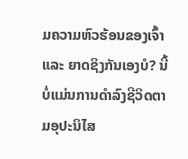ມຄວາມຫົວຮ້ອນຂອງເຈົ້າ ແລະ ຍາດຊິງກັນເອງບໍ? ນີ້ບໍ່ແມ່ນການດຳລົງຊີວິດຕາມອຸປະນິໄສ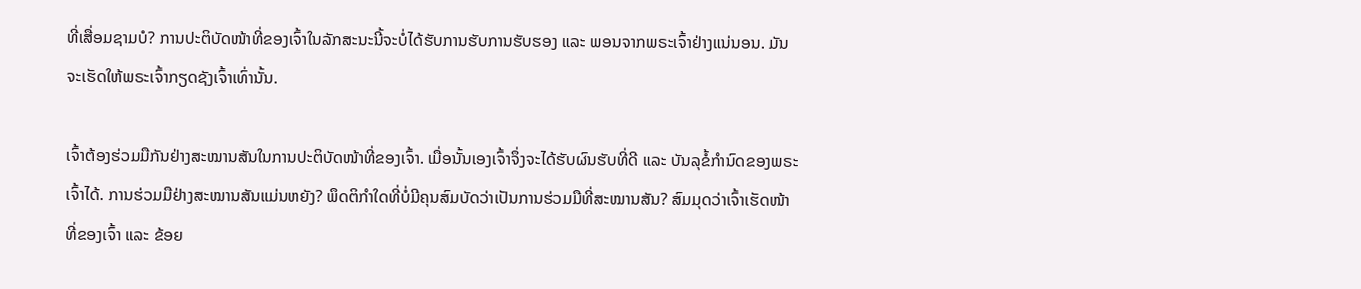ທີ່ເສື່ອມຊາມບໍ? ການປະຕິບັດໜ້າທີ່ຂອງເຈົ້າໃນລັກສະນະນີ້ຈະບໍ່ໄດ້ຮັບການຮັບການຮັບຮອງ ແລະ ພອນຈາກພຣະເຈົ້າຢ່າງແນ່ນອນ. ມັນຈະເຮັດໃຫ້ພຣະເຈົ້າກຽດຊັງເຈົ້າເທົ່ານັ້ນ.

ເຈົ້າຕ້ອງຮ່ວມມືກັນຢ່າງສະໝານສັນໃນການປະຕິບັດໜ້າທີ່ຂອງເຈົ້າ. ເມື່ອນັ້ນເອງເຈົ້າຈຶ່ງຈະໄດ້ຮັບຜົນຮັບທີ່ດີ ແລະ ບັນລຸຂໍ້ກຳນົດຂອງພຣະເຈົ້າໄດ້. ການຮ່ວມມືຢ່າງສະໝານສັນແມ່ນຫຍັງ? ພຶດຕິກຳໃດທີ່ບໍ່ມີຄຸນສົມບັດວ່າເປັນການຮ່ວມມືທີ່ສະໝານສັນ? ສົມມຸດວ່າເຈົ້າເຮັດໜ້າທີ່ຂອງເຈົ້າ ແລະ ຂ້ອຍ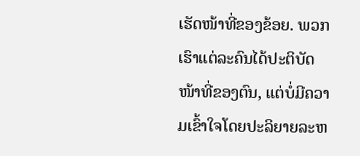ເຮັດໜ້າທີ່ຂອງຂ້ອຍ. ພວກເຮົາແຕ່ລະຄົນໄດ້ປະຕິບັດໜ້າທີ່ຂອງຕົນ, ແຕ່ບໍ່ມີຄວາມເຂົ້າໃຈໂດຍປະລິຍາຍລະຫ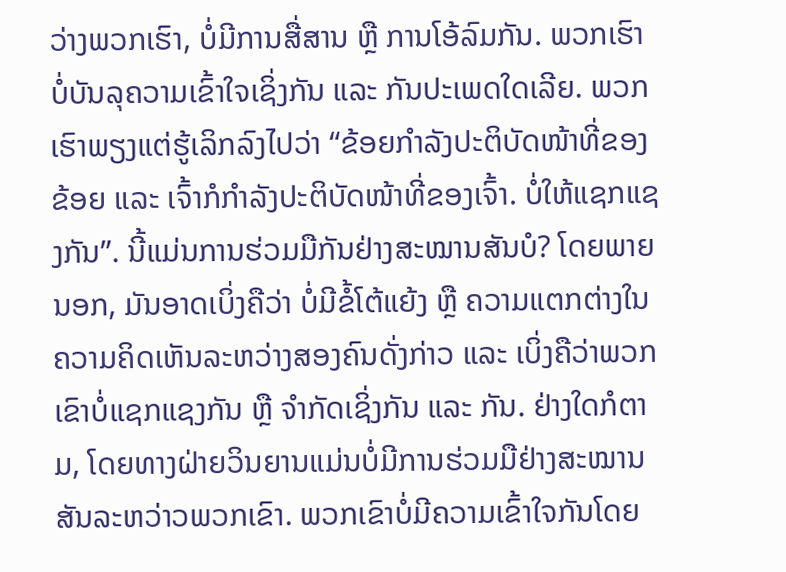ວ່າງພວກເຮົາ, ບໍ່ມີການສື່ສານ ຫຼື ການໂອ້ລົມກັນ. ພວກເຮົາບໍ່ບັນລຸຄວາມເຂົ້າໃຈເຊິ່ງກັນ ແລະ ກັນປະເພດໃດເລີຍ. ພວກເຮົາພຽງແຕ່ຮູ້ເລິກລົງໄປວ່າ “ຂ້ອຍກຳລັງປະຕິບັດໜ້າທີ່ຂອງຂ້ອຍ ແລະ ເຈົ້າກໍກຳລັງປະຕິບັດໜ້າທີ່ຂອງເຈົ້າ. ບໍ່ໃຫ້ແຊກແຊງກັນ”. ນີ້ແມ່ນການຮ່ວມມືກັນຢ່າງສະໝານສັນບໍ? ໂດຍພາຍນອກ, ມັນອາດເບິ່ງຄືວ່າ ບໍ່ມີຂໍ້ໂຕ້ແຍ້ງ ຫຼື ຄວາມແຕກຕ່າງໃນຄວາມຄິດເຫັນລະຫວ່າງສອງຄົນດັ່ງກ່າວ ແລະ ເບິ່ງຄືວ່າພວກເຂົາບໍ່ແຊກແຊງກັນ ຫຼື ຈໍາກັດເຊິ່ງກັນ ແລະ ກັນ. ຢ່າງໃດກໍຕາມ, ໂດຍທາງຝ່າຍວິນຍານແມ່ນບໍ່ມີການຮ່ວມມືຢ່າງສະໝານສັນລະຫວ່າວພວກເຂົາ. ພວກເຂົາບໍ່ມີຄວາມເຂົ້າໃຈກັນໂດຍ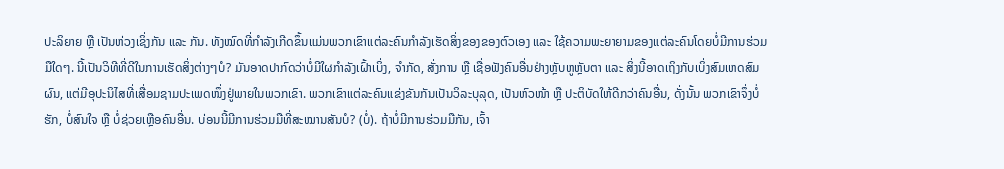ປະລິຍາຍ ຫຼື ເປັນຫ່ວງເຊິ່ງກັນ ແລະ ກັນ. ທັງໝົດທີ່ກຳລັງເກີດຂຶ້ນແມ່ນພວກເຂົາແຕ່ລະຄົນກຳລັງເຮັດສິ່ງຂອງຂອງຕົວເອງ ແລະ ໃຊ້ຄວາມພະຍາຍາມຂອງແຕ່ລະຄົນໂດຍບໍ່ມີການຮ່ວມມືໃດໆ. ນີ້ເປັນວິທີທີ່ດີໃນການເຮັດສິ່ງຕ່າງໆບໍ? ມັນອາດປາກົດວ່າບໍ່ມີໃຜກຳລັງເຝົ້າເບິ່ງ, ຈຳກັດ, ສັ່ງການ ຫຼື ເຊື່ອຟັງຄົນອື່ນຢ່າງຫຼັບຫູຫຼັບຕາ ແລະ ສິ່ງນີ້ອາດເຖິງກັບເບິ່ງສົມເຫດສົມຜົນ, ແຕ່ມີອຸປະນິໄສທີ່ເສື່ອມຊາມປະເພດໜຶ່ງຢູ່ພາຍໃນພວກເຂົາ. ພວກເຂົາແຕ່ລະຄົນແຂ່ງຂັນກັນເປັນວິລະບຸລຸດ, ເປັນຫົວໜ້າ ຫຼື ປະຕິບັດໃຫ້ດີກວ່າຄົນອື່ນ, ດັ່ງນັ້ນ ພວກເຂົາຈຶ່ງບໍ່ຮັກ, ບໍ່ສົນໃຈ ຫຼື ບໍ່ຊ່ວຍເຫຼືອຄົນອື່ນ. ບ່ອນນີ້ມີການຮ່ວມມືທີ່ສະໝານສັນບໍ? (ບໍ່). ຖ້າບໍ່ມີການຮ່ວມມືກັນ, ເຈົ້າ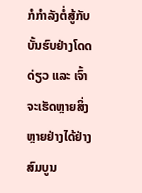ກໍກຳລັງຕໍ່ສູ້ກັບບັ້ນຮົບຢ່າງໂດດດ່ຽວ ແລະ ເຈົ້າຈະເຮັດຫຼາຍສິ່ງຫຼາຍຢ່າງໄດ້ຢ່າງສົມບູນ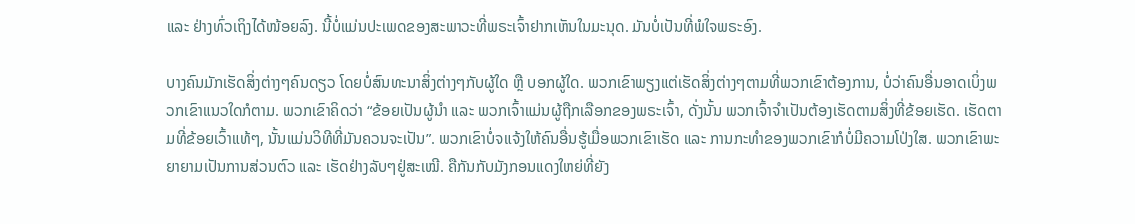ແລະ ຢ່າງທົ່ວເຖິງໄດ້ໜ້ອຍລົງ. ນີ້ບໍ່ແມ່ນປະເພດຂອງສະພາວະທີ່ພຣະເຈົ້າຢາກເຫັນໃນມະນຸດ. ມັນບໍ່ເປັນທີ່ພໍໃຈພຣະອົງ.

ບາງຄົນມັກເຮັດສິ່ງຕ່າງໆຄົນດຽວ ໂດຍບໍ່ສົນທະນາສິ່ງຕ່າງໆກັບຜູ້ໃດ ຫຼື ບອກຜູ້ໃດ. ພວກເຂົາພຽງແຕ່ເຮັດສິ່ງຕ່າງໆຕາມທີ່ພວກເຂົາຕ້ອງການ, ບໍ່ວ່າຄົນອື່ນອາດເບິ່ງພວກເຂົາແນວໃດກໍຕາມ. ພວກເຂົາຄິດວ່າ “ຂ້ອຍເປັນຜູ້ນຳ ແລະ ພວກເຈົ້າແມ່ນຜູ້ຖືກເລືອກຂອງພຣະເຈົ້າ, ດັ່ງນັ້ນ ພວກເຈົ້າຈຳເປັນຕ້ອງເຮັດຕາມສິ່ງທີ່ຂ້ອຍເຮັດ. ເຮັດຕາມທີ່ຂ້ອຍເວົ້າແທ້ໆ, ນັ້ນແມ່ນວິທີທີ່ມັນຄວນຈະເປັນ”. ພວກເຂົາບໍ່ຈແຈ້ງໃຫ້ຄົນອື່ນຮູ້ເມື່ອພວກເຂົາເຮັດ ແລະ ການກະທຳຂອງພວກເຂົາກໍບໍ່ມີຄວາມໂປ່ງໃສ. ພວກເຂົາພະຍາຍາມເປັນການສ່ວນຕົວ ແລະ ເຮັດຢ່າງລັບໆຢູ່ສະເໝີ. ຄືກັນກັບມັງກອນແດງໃຫຍ່ທີ່ຍັງ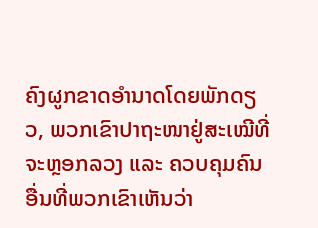ຄົງຜູກຂາດອຳນາດໂດຍພັກດຽວ, ພວກເຂົາປາຖະໜາຢູ່ສະເໝີທີ່ຈະຫຼອກລວງ ແລະ ຄວບຄຸມຄົນອື່ນທີ່ພວກເຂົາເຫັນວ່າ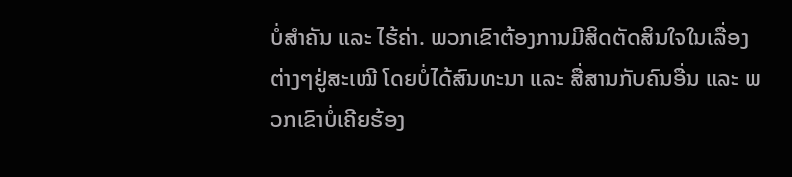ບໍ່ສຳຄັນ ແລະ ໄຮ້ຄ່າ. ພວກເຂົາຕ້ອງການມີສິດຕັດສິນໃຈໃນເລື່ອງຕ່າງໆຢູ່ສະເໝີ ໂດຍບໍ່ໄດ້ສົນທະນາ ແລະ ສື່ສານກັບຄົນອື່ນ ແລະ ພວກເຂົາບໍ່ເຄີຍຮ້ອງ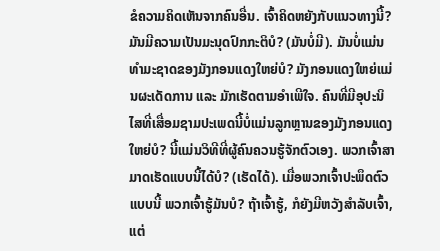ຂໍຄວາມຄິດເຫັນຈາກຄົນອື່ນ. ເຈົ້າຄິດຫຍັງກັບແນວທາງນີ້? ມັນມີຄວາມເປັນມະນຸດປົກກະຕິບໍ? (ມັນບໍ່ມີ). ມັນບໍ່ແມ່ນທຳມະຊາດຂອງມັງກອນແດງໃຫຍ່ບໍ? ມັງກອນແດງໃຫຍ່ແມ່ນຜະເດັດການ ແລະ ມັກເຮັດຕາມອຳເພີໃຈ. ຄົນທີ່ມີອຸປະນິໄສທີ່ເສື່ອມຊາມປະເພດນີ້ບໍ່ແມ່ນລູກຫຼານຂອງມັງກອນແດງໃຫຍ່ບໍ? ນີ້ແມ່ນວິທີທີ່ຜູ້ຄົນຄວນຮູ້ຈັກຕົວເອງ. ພວກເຈົ້າສາມາດເຮັດແບບນີ້ໄດ້ບໍ? (ເຮັດໄດ້). ເມື່ອພວກເຈົ້າປະພຶດຕົວແບບນີ້ ພວກເຈົ້າຮູ້ມັນບໍ? ຖ້າເຈົ້າຮູ້, ກໍຍັງມີຫວັງສຳລັບເຈົ້າ, ແຕ່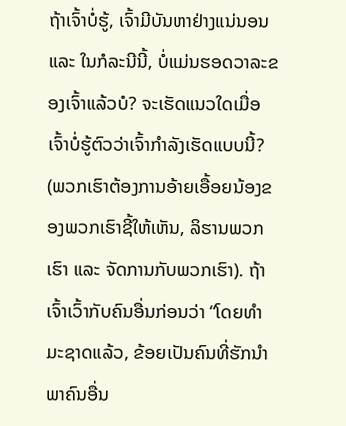ຖ້າເຈົ້າບໍ່ຮູ້, ເຈົ້າມີບັນຫາຢ່າງແນ່ນອນ ແລະ ໃນກໍລະນີນີ້, ບໍ່ແມ່ນຮອດວາລະຂອງເຈົ້າແລ້ວບໍ? ຈະເຮັດແນວໃດເມື່ອເຈົ້າບໍ່ຮູ້ຕົວວ່າເຈົ້າກຳລັງເຮັດແບບນີ້? (ພວກເຮົາຕ້ອງການອ້າຍເອື້ອຍນ້ອງຂອງພວກເຮົາຊີ້ໃຫ້ເຫັນ, ລິຮານພວກເຮົາ ແລະ ຈັດການກັບພວກເຮົາ). ຖ້າເຈົ້າເວົ້າກັບຄົນອື່ນກ່ອນວ່າ “ໂດຍທຳມະຊາດແລ້ວ, ຂ້ອຍເປັນຄົນທີ່ຮັກນຳພາຄົນອື່ນ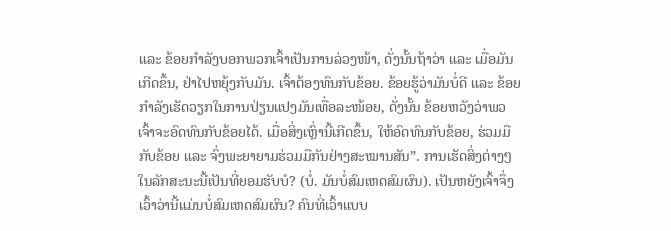ແລະ ຂ້ອຍກຳລັງບອກພວກເຈົ້າເປັນການລ່ວງໜ້າ, ດັ່ງນັ້ນຖ້າວ່າ ແລະ ເມື່ອມັນເກີດຂຶ້ນ, ຢ່າໄປຫຍຸ້ງກັບມັນ. ເຈົ້າຕ້ອງທົນກັບຂ້ອຍ. ຂ້ອຍຮູ້ວ່າມັນບໍ່ດີ ແລະ ຂ້ອຍກຳລັງເຮັດວຽກໃນການປ່ຽນແປງມັນເທື່ອລະໜ້ອຍ, ດັ່ງນັ້ນ ຂ້ອຍຫວັງວ່າພວເຈົ້າຈະອົດທົນກັບຂ້ອຍໄດ້. ເມື່ອສິ່ງເຫຼົ່ານີ້ເກີດຂຶ້ນ, ໃຫ້ອົດທົນກັບຂ້ອຍ, ຮ່ວມມືກັບຂ້ອຍ ແລະ ຈົ່ງພະຍາຍາມຮ່ວມມືກັນຢ່າງສະໝານສັນ”. ການເຮັດສິ່ງຕ່າງໆໃນລັກສະນະນີ້ເປັນທີ່ຍອມຮັບບໍ? (ບໍ່. ມັນບໍ່ສົມເຫດສົມຜົນ). ເປັນຫຍັງເຈົ້າຈຶ່ງເວົ້າວ່ານີ້ແມ່ນບໍ່ສົມເຫດສົມຜົນ? ຄົນທີ່ເວົ້າແບບ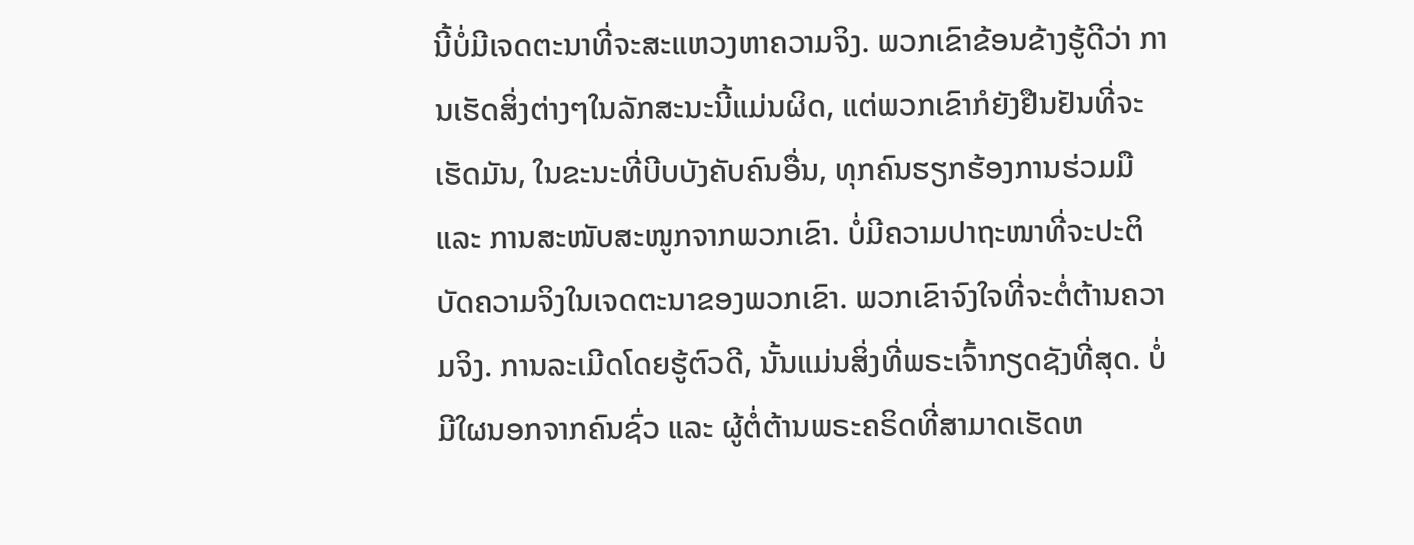ນີ້ບໍ່ມີເຈດຕະນາທີ່ຈະສະແຫວງຫາຄວາມຈິງ. ພວກເຂົາຂ້ອນຂ້າງຮູ້ດີວ່າ ການເຮັດສິ່ງຕ່າງໆໃນລັກສະນະນີ້ແມ່ນຜິດ, ແຕ່ພວກເຂົາກໍຍັງຢືນຢັນທີ່ຈະເຮັດມັນ, ໃນຂະນະທີ່ບີບບັງຄັບຄົນອື່ນ, ທຸກຄົນຮຽກຮ້ອງການຮ່ວມມື ແລະ ການສະໜັບສະໜູກຈາກພວກເຂົາ. ບໍ່ມີຄວາມປາຖະໜາທີ່ຈະປະຕິບັດຄວາມຈິງໃນເຈດຕະນາຂອງພວກເຂົາ. ພວກເຂົາຈົງໃຈທີ່ຈະຕໍ່ຕ້ານຄວາມຈິງ. ການລະເມີດໂດຍຮູ້ຕົວດີ, ນັ້ນແມ່ນສິ່ງທີ່ພຣະເຈົ້າກຽດຊັງທີ່ສຸດ. ບໍ່ມີໃຜນອກຈາກຄົນຊົ່ວ ແລະ ຜູ້ຕໍ່ຕ້ານພຣະຄຣິດທີ່ສາມາດເຮັດຫ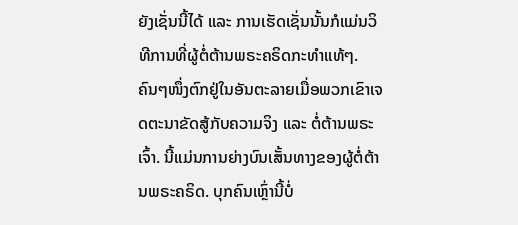ຍັງເຊັ່ນນີ້ໄດ້ ແລະ ການເຮັດເຊັ່ນນັ້ນກໍແມ່ນວິທີການທີ່ຜູ້ຕໍ່ຕ້ານພຣະຄຣິດກະທຳແທ້ໆ. ຄົນໆໜຶ່ງຕົກຢູ່ໃນອັນຕະລາຍເມື່ອພວກເຂົາເຈດຕະນາຂັດສູ້ກັບຄວາມຈິງ ແລະ ຕໍ່ຕ້ານພຣະເຈົ້າ. ນີ້ແມ່ນການຍ່າງບົນເສັ້ນທາງຂອງຜູ້ຕໍ່ຕ້ານພຣະຄຣິດ. ບຸກຄົນເຫຼົ່ານີ້ບໍ່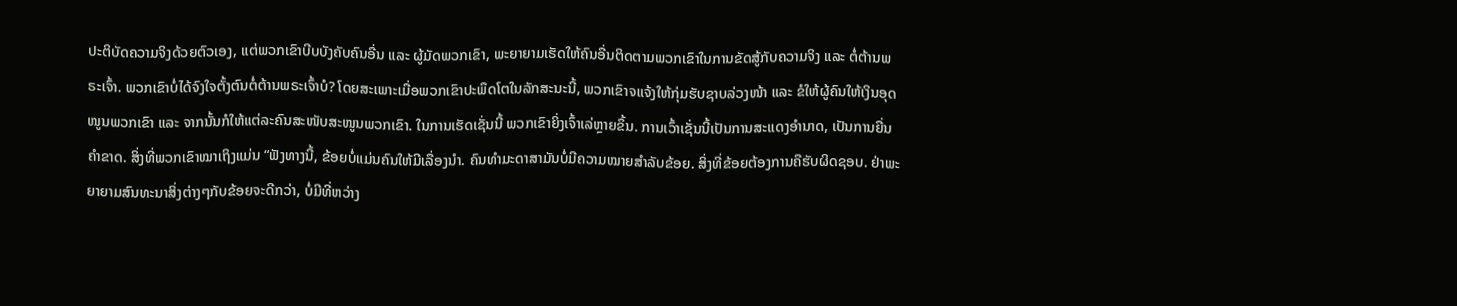ປະຕິບັດຄວາມຈິງດ້ວຍຕົວເອງ, ແຕ່ພວກເຂົາບີບບັງຄັບຄົນອື່ນ ແລະ ຜູ້ມັດພວກເຂົາ, ພະຍາຍາມເຮັດໃຫ້ຄົນອື່ນຕິດຕາມພວກເຂົາໃນການຂັດສູ້ກັບຄວາມຈິງ ແລະ ຕໍ່ຕ້ານພຣະເຈົ້າ. ພວກເຂົາບໍ່ໄດ້ຈົງໃຈຕັ້ງຕົນຕໍ່ຕ້ານພຣະເຈົ້າບໍ? ໂດຍສະເພາະເມື່ອພວກເຂົາປະພຶດໂຕໃນລັກສະນະນີ້, ພວກເຂົາຈແຈ້ງໃຫ້ກຸ່ມຮັບຊາບລ່ວງໜ້າ ແລະ ຂໍໃຫ້ຜູ້ຄົນໃຫ້ເງິນອຸດໜູນພວກເຂົາ ແລະ ຈາກນັ້ນກໍໃຫ້ແຕ່ລະຄົນສະໜັບສະໜູນພວກເຂົາ. ໃນການເຮັດເຊັ່ນນີ້ ພວກເຂົາຍິ່ງເຈົ້າເລ່ຫຼາຍຂຶ້ນ. ການເວົ້າເຊັ່ນນີ້ເປັນການສະແດງອຳນາດ, ເປັນການຍື່ນຄຳຂາດ. ສິ່ງທີ່ພວກເຂົາໝາເຖິງແມ່ນ “ຟັງທາງນີ້, ຂ້ອຍບໍ່ແມ່ນຄົນໃຫ້ມີເລື່ອງນຳ. ຄົນທຳມະດາສາມັນບໍ່ມີຄວາມໝາຍສຳລັບຂ້ອຍ. ສິ່ງທີ່ຂ້ອຍຕ້ອງການຄືຮັບຜິດຊອບ. ຢ່າພະຍາຍາມສົນທະນາສິ່ງຕ່າງໆກັບຂ້ອຍຈະດີກວ່າ, ບໍ່ມີທີ່ຫວ່າງ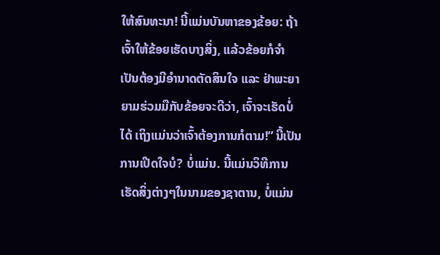ໃຫ້ສົນທະນາ! ນີ້ແມ່ນບັນຫາຂອງຂ້ອຍ: ຖ້າເຈົ້າໃຫ້ຂ້ອຍເຮັດບາງສິ່ງ, ແລ້ວຂ້ອຍກໍຈຳເປັນຕ້ອງມີອຳນາດຕັດສິນໃຈ ແລະ ຢ່າພະຍາຍາມຮ່ວມມືກັບຂ້ອຍຈະດີວ່າ, ເຈົ້າຈະເຮັດບໍ່ໄດ້ ເຖິງແມ່ນວ່າເຈົ້າຕ້ອງການກໍຕາມ!” ນີ້ເປັນການເປີດໃຈບໍ? ບໍ່ແມ່ນ. ນີ້ແມ່ນວິທີການເຮັດສິ່ງຕ່າງໆໃນນາມຂອງຊາຕານ, ບໍ່ແມ່ນ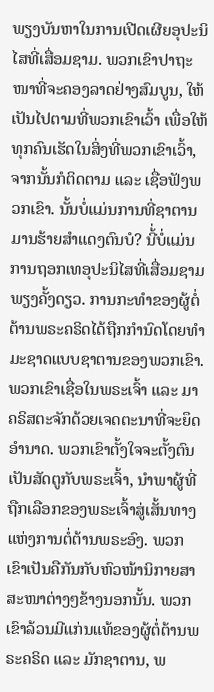ພຽງບັນຫາໃນການເປີດເຜີຍອຸປະນິໄສທີ່ເສື່ອມຊາມ. ພວກເຂົາປາຖະໜາທີ່ຈະຄອງລາດຢ່າງສົມບູນ, ໃຫ້ເປັນໄປຕາມທີ່ພວກເຂົາເວົ້າ ເພື່ອໃຫ້ທຸກຄົນເຮັດໃນສິ່ງທີ່ພວກເຂົາເວົ້າ, ຈາກນັ້ນກໍຕິດຕາມ ແລະ ເຊື່ອຟັງພວກເຂົາ. ນັ້ນບໍ່ແມ່ນການທີ່ຊາຕານມານຮ້າຍສຳແດງຕົນບໍ? ນີ້່ບໍ່ແມ່ນການຖອກເທອຸປະນິໄສທີ່ເສື່ອມຊາມພຽງຄັ້ງດຽວ. ການກະທຳຂອງຜູ້ຕໍ່ຕ້ານພຣະຄຣິດໄດ້ຖືກກຳນົດໂດຍທຳມະຊາດແບບຊາຕານຂອງພວກເຂົາ. ພວກເຂົາເຊື່ອໃນພຣະເຈົ້າ ແລະ ມາຄຣິສຕະຈັກດ້ວຍເຈດຕະນາທີ່ຈະຍຶດອຳນາດ. ພວກເຂົາຕັ້ງໃຈຈະຕັ້ງຕົນເປັນສັດຕູກັບພຣະເຈົ້າ, ນຳພາຜູ້ທີ່ຖືກເລືອກຂອງພຣະເຈົ້າສູ່ເສັ້ນທາງແຫ່ງການຕໍ່ຕ້ານພຣະອົງ. ພວກເຂົາເປັນຄືກັນກັບຫົວໜ້ານິກາຍສາສະໜາຕ່າງໆຂ້າງນອກນັ້ນ. ພວກເຂົາລ້ວນມີແກ່ນແທ້ຂອງຜູ້ຕໍ່ຕ້ານພຣະຄຣິດ ແລະ ມັກຊາຕານ, ພ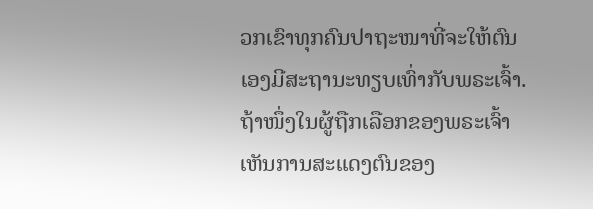ວກເຂົາທຸກຄົນປາຖະໜາທີ່ຈະໃຫ້ຕົນເອງມີສະຖານະທຽບເທົ່າກັບພຣະເຈົ້າ. ຖ້າໜຶ່ງໃນຜູ້ຖືກເລືອກຂອງພຣະເຈົ້າເຫັນການສະແດງຕົນຂອງ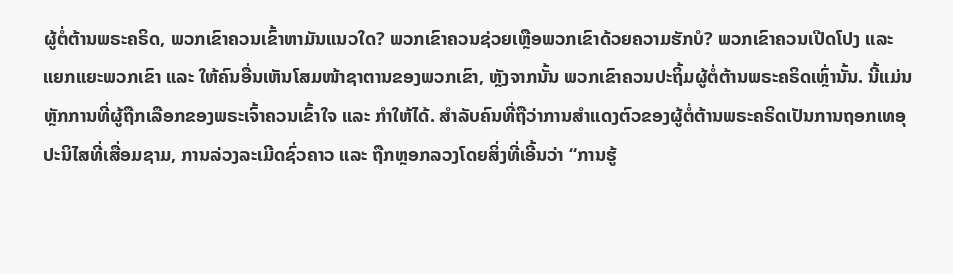ຜູ້ຕໍ່ຕ້ານພຣະຄຣິດ, ພວກເຂົາຄວນເຂົ້າຫາມັນແນວໃດ? ພວກເຂົາຄວນຊ່ວຍເຫຼືອພວກເຂົາດ້ວຍຄວາມຮັກບໍ? ພວກເຂົາຄວນເປີດໂປງ ແລະ ແຍກແຍະພວກເຂົາ ແລະ ໃຫ້ຄົນອື່ນເຫັນໂສມໜ້າຊາຕານຂອງພວກເຂົາ, ຫຼັງຈາກນັ້ນ ພວກເຂົາຄວນປະຖິ້ມຜູ້ຕໍ່ຕ້ານພຣະຄຣິດເຫຼົ່ານັ້ນ. ນີ້ແມ່ນຫຼັກການທີ່ຜູ້ຖືກເລືອກຂອງພຣະເຈົ້າຄວນເຂົ້າໃຈ ແລະ ກຳໃຫ້ໄດ້. ສຳລັບຄົນທີ່ຖືວ່າການສຳແດງຕົວຂອງຜູ້ຕໍ່ຕ້ານພຣະຄຣິດເປັນການຖອກເທອຸປະນິໄສທີ່ເສື່ອມຊາມ, ການລ່ວງລະເມີດຊົ່ວຄາວ ແລະ ຖືກຫຼອກລວງໂດຍສິ່ງທີ່ເອີ້ນວ່າ “ການຮູ້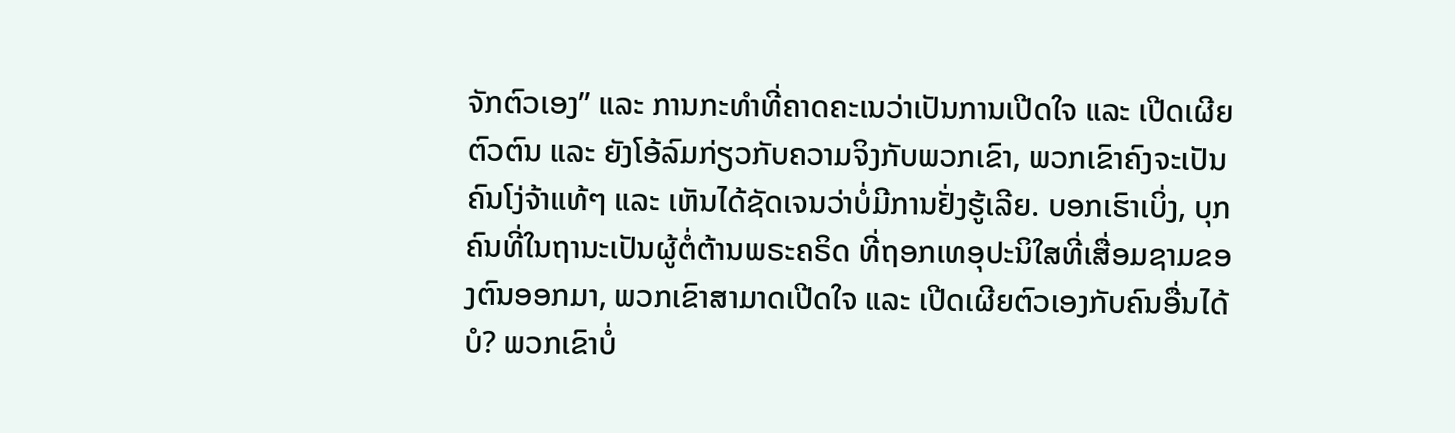ຈັກຕົວເອງ” ແລະ ການກະທຳທີ່ຄາດຄະເນວ່າເປັນການເປີດໃຈ ແລະ ເປີດເຜີຍຕົວຕົນ ແລະ ຍັງໂອ້ລົມກ່ຽວກັບຄວາມຈິງກັບພວກເຂົາ, ພວກເຂົາຄົງຈະເປັນຄົນໂງ່ຈ້າແທ້ໆ ແລະ ເຫັນໄດ້ຊັດເຈນວ່າບໍ່ມີການຢັ່ງຮູ້ເລີຍ. ບອກເຮົາເບິ່ງ, ບຸກຄົນທີ່ໃນຖານະເປັນຜູ້ຕໍ່ຕ້ານພຣະຄຣິດ ທີ່ຖອກເທອຸປະນິໃສທີ່ເສື່ອມຊາມຂອງຕົນອອກມາ, ພວກເຂົາສາມາດເປີດໃຈ ແລະ ເປີດເຜີຍຕົວເອງກັບຄົນອື່ນໄດ້ບໍ? ພວກເຂົາບໍ່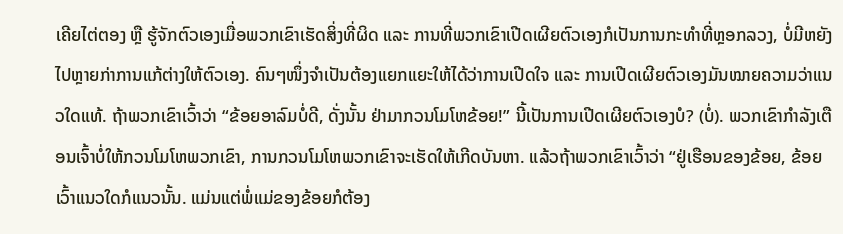ເຄີຍໄຕ່ຕອງ ຫຼື ຮູ້ຈັກຕົວເອງເມື່ອພວກເຂົາເຮັດສິ່ງທີ່ຜິດ ແລະ ການທີ່ພວກເຂົາເປີດເຜີຍຕົວເອງກໍເປັນການກະທຳທີ່ຫຼອກລວງ, ບໍ່ມີຫຍັງໄປຫຼາຍກ່າການແກ້ຕ່າງໃຫ້ຕົວເອງ. ຄົນໆໜຶ່ງຈຳເປັນຕ້ອງແຍກແຍະໃຫ້ໄດ້ວ່າການເປີດໃຈ ແລະ ການເປີດເຜີຍຕົວເອງມັນໝາຍຄວາມວ່າແນວໃດແທ້. ຖ້າພວກເຂົາເວົ້າວ່າ “ຂ້ອຍອາລົມບໍ່ດີ, ດັ່ງນັ້ນ ຢ່າມາກວນໂມໂຫຂ້ອຍ!” ນີ້ເປັນການເປີດເຜີຍຕົວເອງບໍ? (ບໍ່). ພວກເຂົາກຳລັງເຕືອນເຈົ້າບໍ່ໃຫ້ກວນໂມໂຫພວກເຂົາ, ການກວນໂມໂຫພວກເຂົາຈະເຮັດໃຫ້ເກີດບັນຫາ. ແລ້ວຖ້າພວກເຂົາເວົ້າວ່າ “ຢູ່ເຮືອນຂອງຂ້ອຍ, ຂ້ອຍເວົ້າແນວໃດກໍແນວນັ້ນ. ແມ່ນແຕ່ພໍ່ແມ່ຂອງຂ້ອຍກໍຕ້ອງ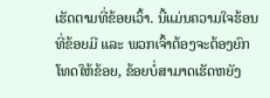ເຮັດຕາມທີ່ຂ້ອຍເວົ້າ. ນີ້ແມ່ນຄວາມໃຈຮ້ອນທີ່ຂ້ອຍມີ ແລະ ພວກເຈົ້າຕ້ອງຈະຕ້ອງຍົກໂທດໃຫ້ຂ້ອຍ, ຂ້ອຍບໍ່ສາມາດເຮັດຫຍັງ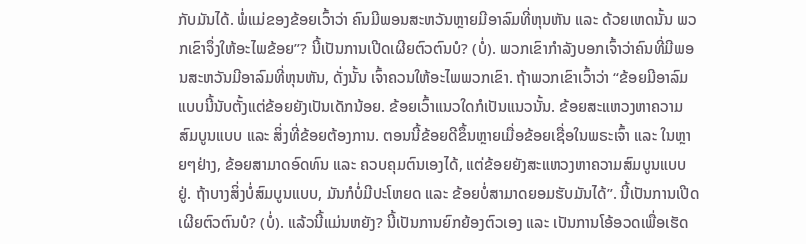ກັບມັນໄດ້. ພໍ່ແມ່ຂອງຂ້ອຍເວົ້າວ່າ ຄົນມີພອນສະຫວັນຫຼາຍມີອາລົມທີ່ຫຸນຫັນ ແລະ ດ້ວຍເຫດນັ້ນ ພວກເຂົາຈຶ່ງໃຫ້ອະໄພຂ້ອຍ”? ນີ້ເປັນການເປີດເຜີຍຕົວຕົນບໍ? (ບໍ່). ພວກເຂົາກຳລັງບອກເຈົ້າວ່າຄົນທີ່ມີພອນສະຫວັນມີອາລົມທີ່ຫຸນຫັນ, ດັ່ງນັ້ນ ເຈົ້າຄວນໃຫ້ອະໄພພວກເຂົາ. ຖ້າພວກເຂົາເວົ້າວ່າ “ຂ້ອຍມີອາລົມແບບນີ້ນັບຕັ້ງແຕ່ຂ້ອຍຍັງເປັນເດັກນ້ອຍ. ຂ້ອຍເວົ້າແນວໃດກໍເປັນແນວນັ້ນ. ຂ້ອຍສະແຫວງຫາຄວາມສົມບູນແບບ ແລະ ສິ່ງທີ່ຂ້ອຍຕ້ອງການ. ຕອນນີ້ຂ້ອຍດີຂຶ້ນຫຼາຍເມື່ອຂ້ອຍເຊື່ອໃນພຣະເຈົ້າ ແລະ ໃນຫຼາຍໆຢ່າງ, ຂ້ອຍສາມາດອົດທົນ ແລະ ຄວບຄຸມຕົນເອງໄດ້, ແຕ່ຂ້ອຍຍັງສະແຫວງຫາຄວາມສົມບູນແບບຢູ່. ຖ້າບາງສິ່ງບໍ່ສົມບູນແບບ, ມັນກໍບໍ່ມີປະໂຫຍດ ແລະ ຂ້ອຍບໍ່ສາມາດຍອມຮັບມັນໄດ້”. ນີ້ເປັນການເປີດເຜີຍຕົວຕົນບໍ? (ບໍ່). ແລ້ວນີ້ແມ່ນຫຍັງ? ນີ້ເປັນການຍົກຍ້ອງຕົວເອງ ແລະ ເປັນການໂອ້ອວດເພື່ອເຮັດ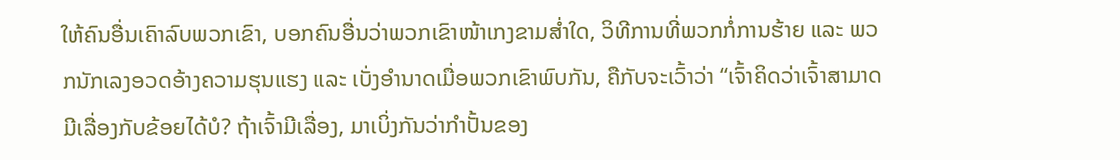ໃຫ້ຄົນອື່ນເຄົາລົບພວກເຂົາ, ບອກຄົນອື່ນວ່າພວກເຂົາໜ້າເກງຂາມສ່ຳໃດ, ວິທີການທີ່ພວກກໍ່ການຮ້າຍ ແລະ ພວກນັກເລງອວດອ້າງຄວາມຮຸນແຮງ ແລະ ເບັ່ງອຳນາດເມື່ອພວກເຂົາພົບກັນ, ຄືກັບຈະເວົ້າວ່າ “ເຈົ້າຄິດວ່າເຈົ້າສາມາດມີເລື່ອງກັບຂ້ອຍໄດ້ບໍ? ຖ້າເຈົ້າມີເລື່ອງ, ມາເບິ່ງກັນວ່າກຳປັ້ນຂອງ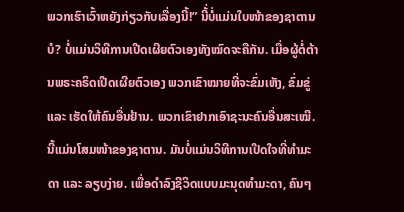ພວກເຮົາເວົ້າຫຍັງກ່ຽວກັບເລື່ອງນີ້!” ນີ້່ບໍ່ແມ່ນໃບໜ້າຂອງຊາຕານບໍ? ບໍ່ແມ່ນວິທີການເປີດເຜີຍຕົວເອງທັງໝົດຈະຄືກັນ. ເມື່ອຜູ້ຕໍ່ຕ້ານພຣະຄຣິດເປີດເຜີຍຕົວເອງ ພວກເຂົາໝາຍທີ່ຈະຂົ່ມເຫັງ, ຂົ່ມຂູ່ ແລະ ເຮັດໃຫ້ຄົນອື່ນຢ້ານ. ພວກເຂົາຢາກເອົາຊະນະຄົນອື່ນສະເໝີ. ນີ້ແມ່ນໂສມໜ້າຂອງຊາຕານ. ມັນບໍ່ແມ່ນວິທີການເປີດໃຈທີ່ທຳມະດາ ແລະ ລຽບງ່າຍ. ເພື່ອດຳລົງຊີວິດແບບມະນຸດທຳມະດາ, ຄົນໆ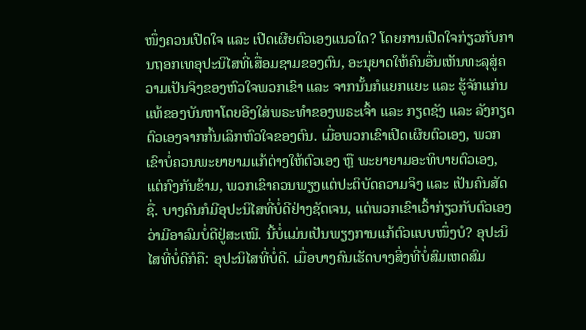ໜຶ່ງຄວນເປີດໃຈ ແລະ ເປີດເຜີຍຕົວເອງແນວໃດ? ໂດຍການເປີດໃຈກ່ຽວກັບການຖອກເທອຸປະນິໄສທີ່ເສື່ອມຊາມຂອງຕົນ, ອະນຸຍາດໃຫ້ຄົນອື່ນເຫັນທະລຸສູ່ຄວາມເປັນຈິງຂອງຫົວໃຈພວກເຂົາ ແລະ ຈາກນັ້ນກໍແຍກແຍະ ແລະ ຮູ້ຈັກແກ່ນແທ້ຂອງບັນຫາໂດຍອີງໃສ່ພຣະທຳຂອງພຣະເຈົ້າ ແລະ ກຽດຊັງ ແລະ ລັງກຽດຕົວເອງຈາກກົ້ນເລິກຫົວໃຈຂອງຕົນ. ເມື່ອພວກເຂົາເປີດເຜີຍຕົວເອງ, ພວກເຂົາບໍ່ຄວນພະຍາຍາມແກ້ຕ່າງໃຫ້ຕົວເອງ ຫຼື ພະຍາຍາມອະທິບາຍຕົວເອງ, ແຕ່ກົງກັນຂ້າມ, ພວກເຂົາຄວນພຽງແຕ່ປະຕິບັດຄວາມຈິງ ແລະ ເປັນຄົນສັດຊື່. ບາງຄົນກໍມີອຸປະນິໄສທີ່ບໍ່ດີຢ່າງຊັດເຈນ, ແຕ່ພວກເຂົາເວົ້າກ່ຽວກັບຕົວເອງວ່າມີອາລົມບໍ່ດີຢູ່ສະເໝີ. ນີ້ບໍ່ແມ່ນເປັນພຽງການແກ້ຕົວແບບໜຶ່ງບໍ? ອຸປະນິໄສທີ່ບໍ່ດີກໍຄື: ອຸປະນິໄສທີ່ບໍ່ດີ. ເມື່ອບາງຄົນເຮັດບາງສິ່ງທີ່ບໍ່ສົມເຫດສົມ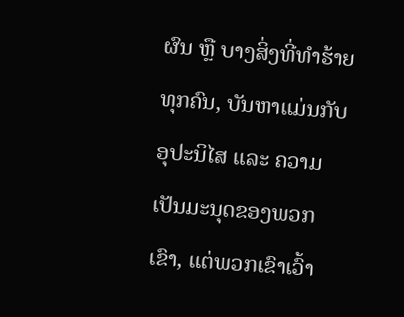ຜົນ ຫຼື ບາງສິ່ງທີ່ທຳຮ້າຍທຸກຄົນ, ບັນຫາແມ່ນກັບອຸປະນິໄສ ແລະ ຄວາມເປັນມະນຸດຂອງພວກເຂົາ, ແຕ່ພວກເຂົາເວົ້າ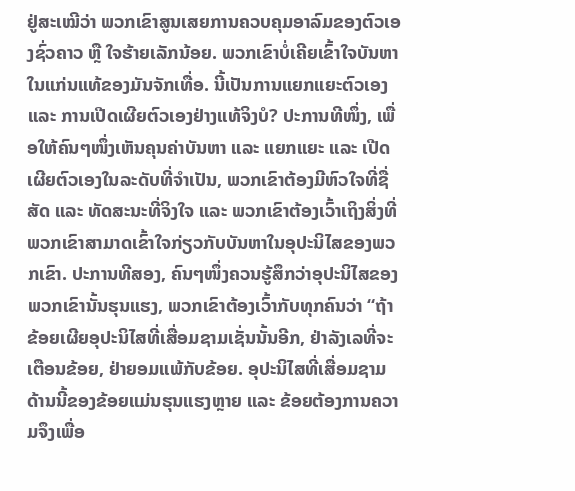ຢູ່ສະເໝີວ່າ ພວກເຂົາສູນເສຍການຄວບຄຸມອາລົມຂອງຕົວເອງຊົ່ວຄາວ ຫຼື ໃຈຮ້າຍເລັກນ້ອຍ. ພວກເຂົາບໍ່ເຄີຍເຂົ້າໃຈບັນຫາໃນແກ່ນແທ້ຂອງມັນຈັກເທື່ອ. ນີ້ເປັນການແຍກແຍະຕົວເອງ ແລະ ການເປີດເຜີຍຕົວເອງຢ່າງແທ້ຈິງບໍ? ປະການທີໜຶ່ງ, ເພື່ອໃຫ້ຄົນໆໜຶ່ງເຫັນຄຸນຄ່າບັນຫາ ແລະ ແຍກແຍະ ແລະ ເປີດເຜີຍຕົວເອງໃນລະດັບທີ່ຈຳເປັນ, ພວກເຂົາຕ້ອງມີຫົວໃຈທີ່ຊື່ສັດ ແລະ ທັດສະນະທີ່ຈິງໃຈ ແລະ ພວກເຂົາຕ້ອງເວົ້າເຖິງສິ່ງທີ່ພວກເຂົາສາມາດເຂົ້າໃຈກ່ຽວກັບບັນຫາໃນອຸປະນິໄສຂອງພວກເຂົາ. ປະການທີສອງ, ຄົນໆໜຶ່ງຄວນຮູ້ສຶກວ່າອຸປະນິໄສຂອງພວກເຂົານັ້ນຮຸນແຮງ, ພວກເຂົາຕ້ອງເວົ້າກັບທຸກຄົນວ່າ “ຖ້າຂ້ອຍເຜີຍອຸປະນິໄສທີ່ເສື່ອມຊາມເຊັ່ນນັ້ນອີກ, ຢ່າລັງເລທີ່ຈະເຕືອນຂ້ອຍ, ຢ່າຍອມແພ້ກັບຂ້ອຍ. ອຸປະນິໄສທີ່ເສື່ອມຊາມດ້ານນີ້ຂອງຂ້ອຍແມ່ນຮຸນແຮງຫຼາຍ ແລະ ຂ້ອຍຕ້ອງການຄວາມຈຶງເພື່ອ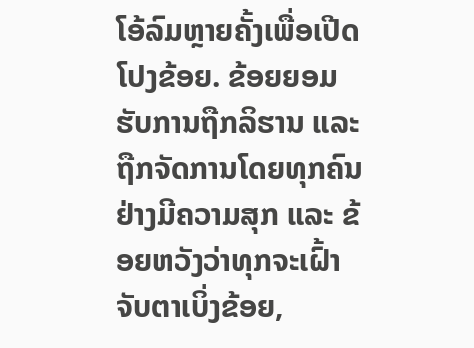ໂອ້ລົມຫຼາຍຄັ້ງເພື່ອເປີດໂປງຂ້ອຍ. ຂ້ອຍຍອມຮັບການຖືກລິຮານ ແລະ ຖືກຈັດການໂດຍທຸກຄົນຢ່າງມີຄວາມສຸກ ແລະ ຂ້ອຍຫວັງວ່າທຸກຈະເຝົ້າຈັບຕາເບິ່ງຂ້ອຍ,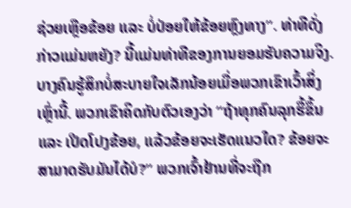ຊ່ວຍເຫຼືອຂ້ອຍ ແລະ ບໍ່ປ່ອຍໃຫ້ຂ້ອຍຫຼົງທາງ”. ທ່າທີດັ່ງກ່າວແມ່ນຫຍັງ? ນີ້ແມ່ນທ່າທີຂອງການຍອມຮັບຄວາມຈິງ. ບາງຄົນຮູ້ສຶກບໍ່ສະບາຍໃຈເລັກນ້ອຍເມື່ອພວກເຂົາເວົ້າສິ່ງເຫຼົ່ານີ້. ພວກເຂົາຄິດກັບຕົວເອງວ່າ “ຖ້າທຸກຄົນລຸກຮື້ຂຶ້ນ ແລະ ເປີດໂປງຂ້ອຍ, ແລ້ວຂ້ອຍຈະເຮັດແນວໃດ? ຂ້ອຍຈະສາມາດຮັບມັນໄດ້ບໍ?” ພວກເຈົ້າຢ້ານທີ່ຈະຖືກ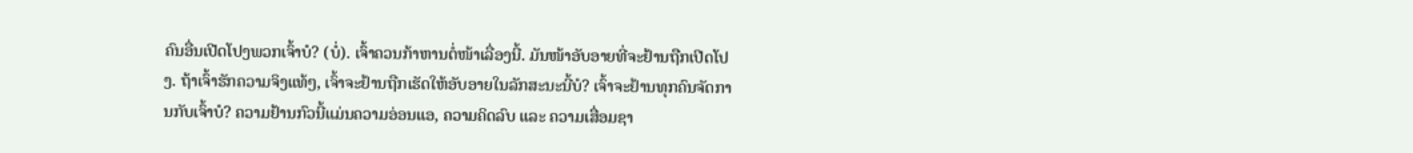ຄົນອື່ນເປີດໂປງພວກເຈົ້າບໍ? (ບໍ່). ເຈົ້າຄວນກ້າຫານຕໍ່ໜ້າເລື່ອງນີ້. ມັນໜ້າອັບອາຍທີ່ຈະຢ້ານຖືກເປີດໂປງ. ຖ້າເຈົ້າຮັກຄວາມຈິງແທ້ໆ, ເຈົ້າຈະຢ້ານຖືກເຮັດໃຫ້ອັບອາຍໃນລັກສະນະນີ້ບໍ? ເຈົ້າຈະຢ້ານທຸກຄົນຈັດການກັບເຈົ້າບໍ? ຄວາມຢ້ານກົວນີ້ແມ່ນຄວາມອ່ອນແອ, ຄວາມຄິດລົບ ແລະ ຄວາມເສື່ອມຊາ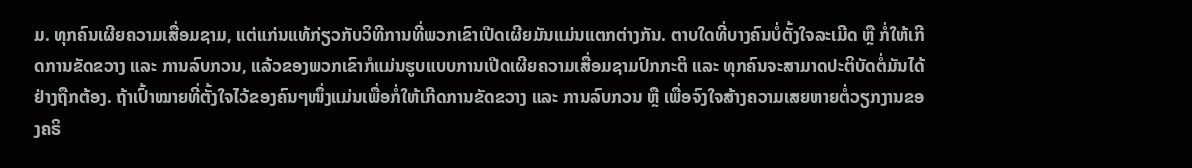ມ. ທຸກຄົນເຜີຍຄວາມເສື່ອມຊາມ, ແຕ່ແກ່ນແທ້ກ່ຽວກັບວິທີການທີ່ພວກເຂົາເປີດເຜີຍມັນແມ່ນແຕກຕ່າງກັນ. ຕາບໃດທີ່ບາງຄົນບໍ່ຕັ້ງໃຈລະເມີດ ຫຼື ກໍ່ໃຫ້ເກີດການຂັດຂວາງ ແລະ ການລົບກວນ, ແລ້ວຂອງພວກເຂົາກໍແມ່ນຮູບແບບການເປີດເຜີຍຄວາມເສື່ອມຊາມປົກກະຕິ ແລະ ທຸກຄົນຈະສາມາດປະຕິບັດຕໍ່ມັນໄດ້ຢ່າງຖືກຕ້ອງ. ຖ້າເປົ້າໝາຍທີ່ຕັ້ງໃຈໄວ້ຂອງຄົນໆໜຶ່ງແມ່ນເພື່ອກໍ່ໃຫ້ເກີດການຂັດຂວາງ ແລະ ການລົບກວນ ຫຼື ເພື່ອຈົງໃຈສ້າງຄວາມເສຍຫາຍຕໍ່ວຽກງານຂອງຄຣິ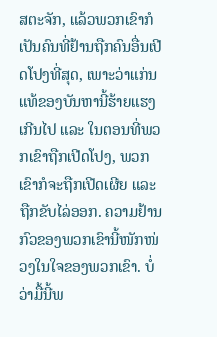ສຕະຈັກ, ແລ້ວພວກເຂົາກໍເປັນຄົນທີ່ຢ້ານຖືກຄົນອື່ນເປີດໂປງທີ່ສຸດ, ເພາະວ່າແກ່ນແທ້ຂອງບັນຫານີ້ຮ້າຍແຮງເກີນໄປ ແລະ ໃນຕອນທີ່ພວກເຂົາຖືກເປີດໂປງ, ພວກເຂົາກໍຈະຖືກເປີດເຜີຍ ແລະ ຖືກຂັບໄລ່ອອກ. ຄວາມຢ້ານກົວຂອງພວກເຂົານີ້ໜັກໜ່ວງໃນໃຈຂອງພວກເຂົາ. ບໍ່ວ່າມື້ນີ້ພ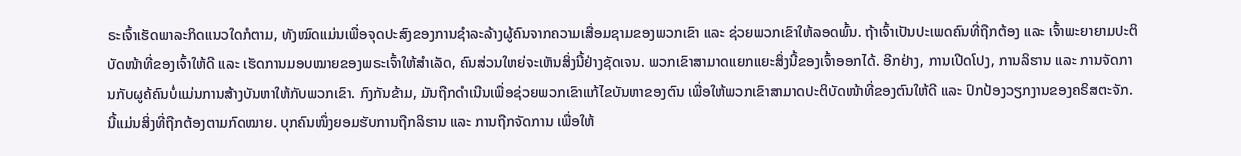ຣະເຈົ້າເຮັດພາລະກິດແນວໃດກໍຕາມ, ທັງໝົດແມ່ນເພື່ອຈຸດປະສົງຂອງການຊຳລະລ້າງຜູ້ຄົນຈາກຄວາມເສື່ອມຊາມຂອງພວກເຂົາ ແລະ ຊ່ວຍພວກເຂົາໃຫ້ລອດພົ້ນ. ຖ້າເຈົ້າເປັນປະເພດຄົນທີ່ຖືກຕ້ອງ ແລະ ເຈົ້າພະຍາຍາມປະຕິບັດໜ້າທີ່ຂອງເຈົ້າໃຫ້ດີ ແລະ ເຮັດການມອບໝາຍຂອງພຣະເຈົ້າໃຫ້ສຳເລັດ, ຄົນສ່ວນໃຫຍ່ຈະເຫັນສິ່ງນີ້ຢ່າງຊັດເຈນ. ພວກເຂົາສາມາດແຍກແຍະສິ່ງນີ້ຂອງເຈົ້າອອກໄດ້. ອີກຢ່າງ, ການເປີດໂປງ, ການລິຮານ ແລະ ການຈັດການກັບຜູຄ້ຄົນບໍ່ແມ່ນການສ້າງບັນຫາໃຫ້ກັບພວກເຂົາ. ກົງກັນຂ້າມ, ມັນຖືກດຳເນີນເພື່ອຊ່ວຍພວກເຂົາແກ້ໄຂບັນຫາຂອງຕົນ ເພື່ອໃຫ້ພວກເຂົາສາມາດປະຕິບັດໜ້າທີ່ຂອງຕົນໃຫ້ດີ ແລະ ປົກປ້ອງວຽກງານຂອງຄຣິສຕະຈັກ. ນີ້ແມ່ນສິ່ງທີ່ຖືກຕ້ອງຕາມກົດໝາຍ. ບຸກຄົນໜຶ່ງຍອມຮັບການຖືກລິຮານ ແລະ ການຖືກຈັດການ ເພື່ອໃຫ້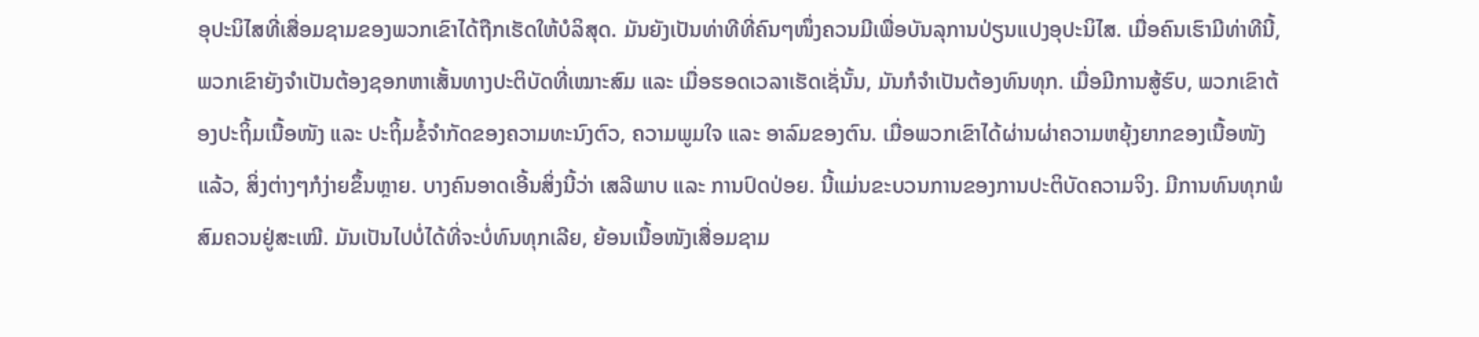ອຸປະນິໄສທີ່ເສື່ອມຊາມຂອງພວກເຂົາໄດ້ຖືກເຮັດໃຫ້ບໍລິສຸດ. ມັນຍັງເປັນທ່າທີທີ່ຄົນໆໜຶ່ງຄວນມີເພື່ອບັນລຸການປ່ຽນແປງອຸປະນິໄສ. ເມື່ອຄົນເຮົາມີທ່າທີນີ້, ພວກເຂົາຍັງຈຳເປັນຕ້ອງຊອກຫາເສັ້ນທາງປະຕິບັດທີ່ເໝາະສົມ ແລະ ເມື່ອຮອດເວລາເຮັດເຊັ່ນັ້ນ, ມັນກໍຈຳເປັນຕ້ອງທົນທຸກ. ເມື່ອມີການສູ້ຮົບ, ພວກເຂົາຕ້ອງປະຖິ້ມເນື້ອໜັງ ແລະ ປະຖິ້ມຂໍ້ຈຳກັດຂອງຄວາມທະນົງຕົວ, ຄວາມພູມໃຈ ແລະ ອາລົມຂອງຕົນ. ເມື່ອພວກເຂົາໄດ້ຜ່ານຜ່າຄວາມຫຍຸ້ງຍາກຂອງເນື້ອໜັງແລ້ວ, ສິ່ງຕ່າງໆກໍງ່າຍຂຶ້ນຫຼາຍ. ບາງຄົນອາດເອີ້ນສິ່ງນີ້ວ່າ ເສລີພາບ ແລະ ການປົດປ່ອຍ. ນີ້ແມ່ນຂະບວນການຂອງການປະຕິບັດຄວາມຈິງ. ມີການທົນທຸກພໍສົມຄວນຢູ່ສະເໝີ. ມັນເປັນໄປບໍ່ໄດ້ທີ່ຈະບໍ່ທົນທຸກເລີຍ, ຍ້ອນເນື້ອໜັງເສື່ອມຊາມ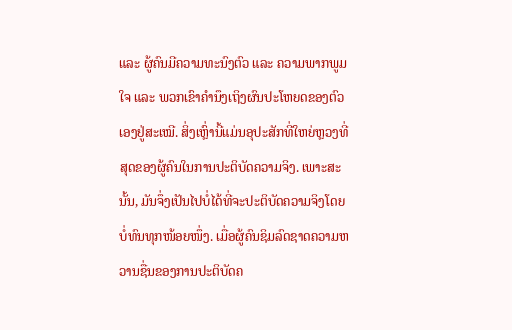ແລະ ຜູ້ຄົນມີຄວາມທະນົງຕົວ ແລະ ຄວາມພາກພູມໃຈ ແລະ ພວກເຂົາຄຳນຶງເຖິງຜົນປະໂຫຍດຂອງຕົວເອງຢູ່ສະເໝີ. ສິ່ງເຫຼົ່ານີ້ແມ່ນອຸປະສັກທີ່ໃຫຍ່ຫຼວງທີ່ສຸດຂອງຜູ້ຄົນໃນການປະຕິບັດຄວາມຈິງ. ເພາະສະນັ້ນ, ມັນຈຶ່ງເປັນໄປບໍ່ໄດ້ທີ່ຈະປະຕິບັດຄວາມຈິງໂດຍບໍ່ທົນທຸກໜ້ອຍໜຶ່ງ. ເມື່ອຜູ້ຄົນຊິມລົດຊາດຄວາມຫວານຊື່ນຂອງການປະຕິບັດຄ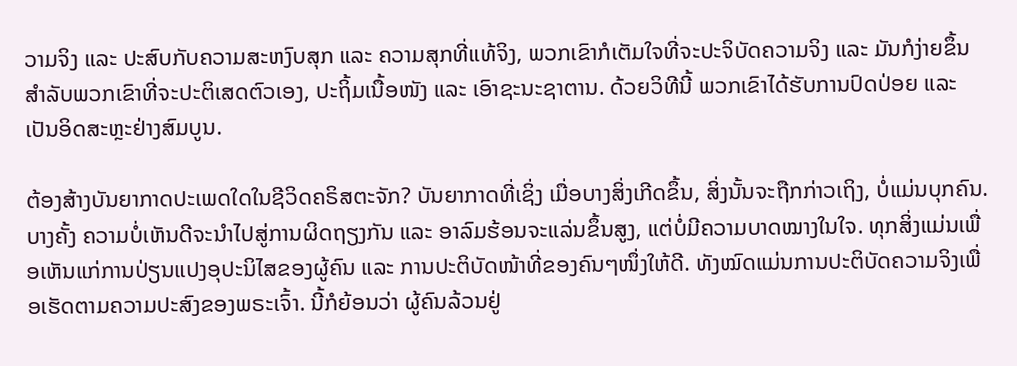ວາມຈິງ ແລະ ປະສົບກັບຄວາມສະຫງົບສຸກ ແລະ ຄວາມສຸກທີ່ແທ້ຈິງ, ພວກເຂົາກໍເຕັມໃຈທີ່ຈະປະຈິບັດຄວາມຈິງ ແລະ ມັນກໍງ່າຍຂຶ້ນສຳລັບພວກເຂົາທີ່ຈະປະຕິເສດຕົວເອງ, ປະຖິ້ມເນື້ອໜັງ ແລະ ເອົາຊະນະຊາຕານ. ດ້ວຍວິທີນີ້ ພວກເຂົາໄດ້ຮັບການປົດປ່ອຍ ແລະ ເປັນອິດສະຫຼະຢ່າງສົມບູນ.

ຕ້ອງສ້າງບັນຍາກາດປະເພດໃດໃນຊີວິດຄຣິສຕະຈັກ? ບັນຍາກາດທີ່ເຊິ່ງ ເມື່ອບາງສິ່ງເກີດຂຶ້ນ, ສິ່ງນັ້ນຈະຖືກກ່າວເຖິງ, ບໍ່ແມ່ນບຸກຄົນ. ບາງຄັ້ງ ຄວາມບໍ່ເຫັນດີຈະນຳໄປສູ່ການຜິດຖຽງກັນ ແລະ ອາລົມຮ້ອນຈະແລ່ນຂຶ້ນສູງ, ແຕ່ບໍ່ມີຄວາມບາດໝາງໃນໃຈ. ທຸກສິ່ງແມ່ນເພື່ອເຫັນແກ່ການປ່ຽນແປງອຸປະນິໄສຂອງຜູ້ຄົນ ແລະ ການປະຕິບັດໜ້າທີ່ຂອງຄົນໆໜຶ່ງໃຫ້ດີ. ທັງໝົດແມ່ນການປະຕິບັດຄວາມຈິງເພື່ອເຮັດຕາມຄວາມປະສົງຂອງພຣະເຈົ້າ. ນີ້ກໍຍ້ອນວ່າ ຜູ້ຄົນລ້ວນຢູ່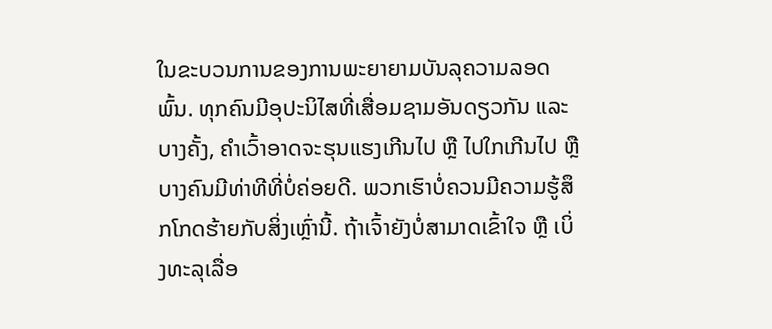ໃນຂະບວນການຂອງການພະຍາຍາມບັນລຸຄວາມລອດພົ້ນ. ທຸກຄົນມີອຸປະນິໄສທີ່ເສື່ອມຊາມອັນດຽວກັນ ແລະ ບາງຄັ້ງ, ຄຳເວົ້າອາດຈະຮຸນແຮງເກີນໄປ ຫຼື ໄປໃກເກີນໄປ ຫຼື ບາງຄົນມີທ່າທີທີ່ບໍ່ຄ່ອຍດີ. ພວກເຮົາບໍ່ຄວນມີຄວາມຮູ້ສຶກໂກດຮ້າຍກັບສິ່ງເຫຼົ່ານີ້. ຖ້າເຈົ້າຍັງບໍ່ສາມາດເຂົ້າໃຈ ຫຼື ເບິ່ງທະລຸເລື່ອ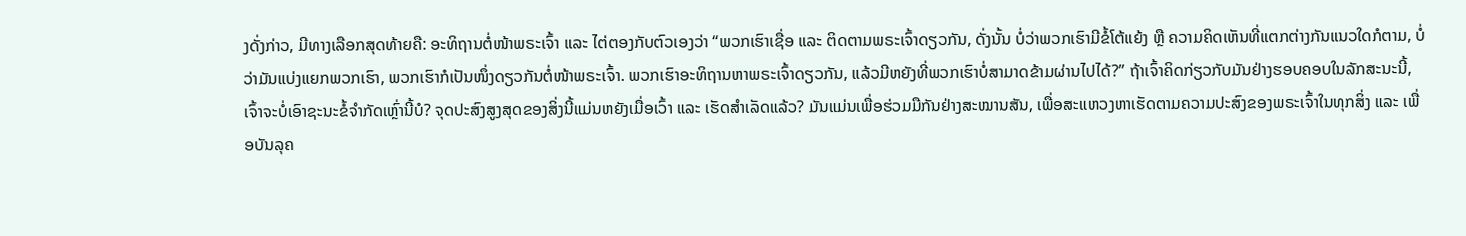ງດັ່ງກ່າວ, ມີທາງເລືອກສຸດທ້າຍຄື: ອະທິຖານຕໍ່ໜ້າພຣະເຈົ້າ ແລະ ໄຕ່ຕອງກັບຕົວເອງວ່າ “ພວກເຮົາເຊື່ອ ແລະ ຕິດຕາມພຣະເຈົ້າດຽວກັນ, ດັ່ງນັ້ນ ບໍ່ວ່າພວກເຮົາມີຂໍ້ໂຕ້ແຍ້ງ ຫຼື ຄວາມຄິດເຫັນທີ່ແຕກຕ່າງກັນແນວໃດກໍຕາມ, ບໍ່ວ່າມັນແບ່ງແຍກພວກເຮົາ, ພວກເຮົາກໍເປັນໜຶ່ງດຽວກັນຕໍ່ໜ້າພຣະເຈົ້າ. ພວກເຮົາອະທິຖານຫາພຣະເຈົ້າດຽວກັນ, ແລ້ວມີຫຍັງທີ່ພວກເຮົາບໍ່ສາມາດຂ້າມຜ່ານໄປໄດ້?” ຖ້າເຈົ້າຄິດກ່ຽວກັບມັນຢ່າງຮອບຄອບໃນລັກສະນະນີ້, ເຈົ້າຈະບໍ່ເອົາຊະນະຂໍ້ຈຳກັດເຫຼົ່ານີ້ບໍ? ຈຸດປະສົງສູງສຸດຂອງສິ່ງນີ້ແມ່ນຫຍັງເມື່ອເວົ້າ ແລະ ເຮັດສຳເລັດແລ້ວ? ມັນແມ່ນເພື່ອຮ່ວມມືກັນຢ່າງສະໝານສັນ, ເພື່ອສະແຫວງຫາເຮັດຕາມຄວາມປະສົງຂອງພຣະເຈົ້າໃນທຸກສິ່ງ ແລະ ເພື່ອບັນລຸຄ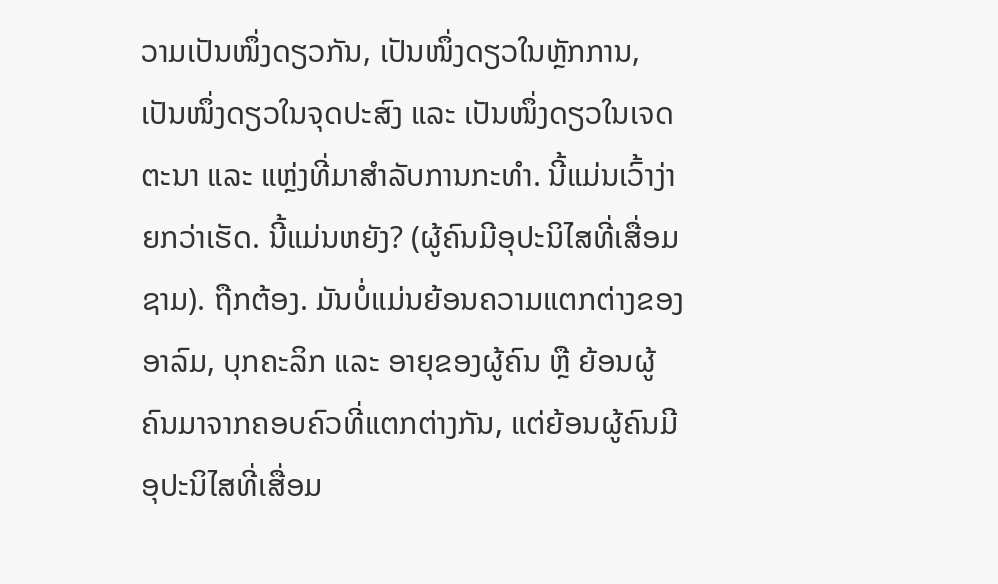ວາມເປັນໜຶ່ງດຽວກັນ, ເປັນໜຶ່ງດຽວໃນຫຼັກການ, ເປັນໜຶ່ງດຽວໃນຈຸດປະສົງ ແລະ ເປັນໜຶ່ງດຽວໃນເຈດຕະນາ ແລະ ແຫຼ່ງທີ່ມາສຳລັບການກະທຳ. ນີ້ແມ່ນເວົ້າງ່າຍກວ່າເຮັດ. ນີ້ແມ່ນຫຍັງ? (ຜູ້ຄົນມີອຸປະນິໄສທີ່ເສື່ອມຊາມ). ຖືກຕ້ອງ. ມັນບໍ່ແມ່ນຍ້ອນຄວາມແຕກຕ່າງຂອງອາລົມ, ບຸກຄະລິກ ແລະ ອາຍຸຂອງຜູ້ຄົນ ຫຼື ຍ້ອນຜູ້ຄົນມາຈາກຄອບຄົວທີ່ແຕກຕ່າງກັນ, ແຕ່ຍ້ອນຜູ້ຄົນມີອຸປະນິໄສທີ່ເສື່ອມ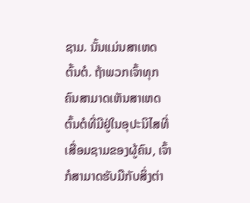ຊາມ. ນັ້ນແມ່ນສາເຫດຕົ້ນຕໍ. ຖ້າພວກເຈົ້າທຸກຄົນສາມາດເຫັນສາເຫດຕົ້ນຕໍທີ່ມີຢູ່ໃນອຸປະນິໄສທີ່ເສື່ອມຊາມຂອງຜູ້ຄົນ, ເຈົ້າກໍສາມາດຮັບມືກັບສິ່ງຕ່າ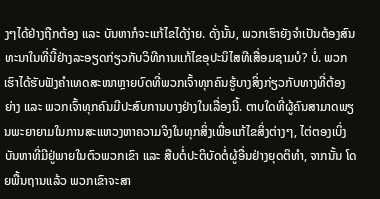ງໆໄດ້ຢ່າງຖືກຕ້ອງ ແລະ ບັນຫາກໍຈະແກ້ໄຂໄດ້ງ່າຍ. ດັ່ງນັ້ນ, ພວກເຮົາຍັງຈຳເປັນຕ້ອງສົນທະນາໃນທີ່ນີ້ຢ່າງລະອຽດກ່ຽວກັບວິທີການແກ້ໄຂອຸປະນິໄສທີເສື່ອມຊາມບໍ? ບໍ່. ພວກເຮົາໄດ້ຮັບຟັງຄຳເທດສະໜາຫຼາຍບົດທີ່ພວກເຈົ້າທຸກຄົນຮູ້ບາງສິ່ງກ່ຽວກັບທາງທີ່ຕ້ອງຍ່າງ ແລະ ພວກເຈົ້າທຸກຄົນມີປະສົບການບາງຢ່າງໃນເລື່ອງນີ້. ຕາບໃດທີ່ຜູ້ຄົນສາມາດພຽນພະຍາຍາມໃນການສະແຫວງຫາຄວາມຈິງໃນທຸກສິ່ງເພື່ອແກ້ໄຂສິ່ງຕ່າງໆ, ໄຕ່ຕອງເບິ່ງບັນຫາທີ່ມີຢູ່ພາຍໃນຕົວພວກເຂົາ ແລະ ສືບຕໍ່ປະຕິບັດຕໍ່ຜູ້ອື່ນຢ່າງຍຸດຕິທຳ, ຈາກນັ້ນ ໂດຍພື້ນຖານແລ້ວ ພວກເຂົາຈະສາ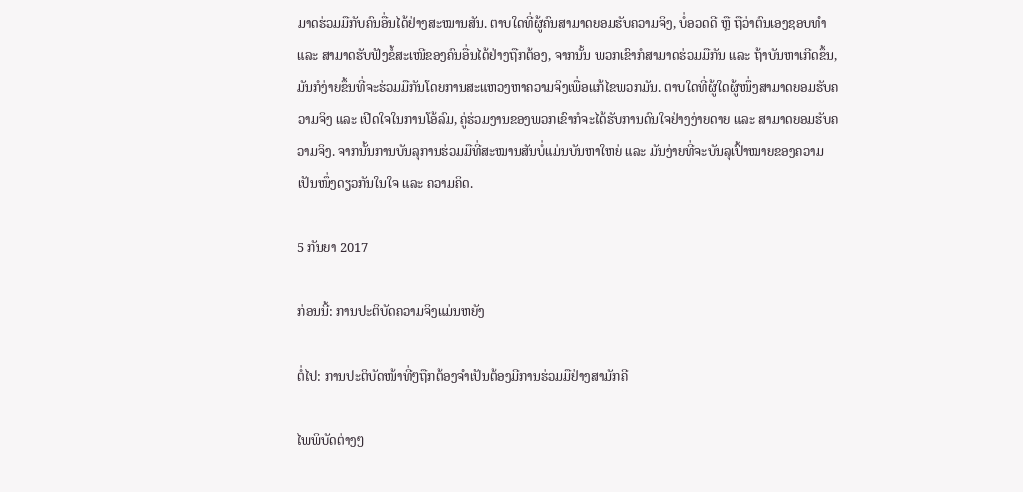ມາດຮ່ວມມືກັບຄົນອື່ນໄດ້ຢ່າງສະໝານສັນ. ຕາບໃດທີ່ຜູ້ຄົນສາມາດຍອມຮັບຄວາມຈິງ, ບໍ່ອວດດີ ຫຼື ຖືວ່າຕົນເອງຊອບທຳ ແລະ ສາມາດຮັບຟັງຂໍ້ສະເໜີຂອງຄົນອື່ນໄດ້ຢ່າງຖືກຕ້ອງ, ຈາກນັ້ນ ພວກເຂົາກໍສາມາດຮ່ວມມືກັນ ແລະ ຖ້າບັນຫາເກີດຂຶ້ນ, ມັນກໍງ່າຍຂຶ້ນທີ່ຈະຮ່ວມມືກັນໂດຍການສະແຫວງຫາຄວາມຈິງເພື່ອແກ້ໄຂພວກມັນ. ຕາບໃດທີ່ຜູ້ໃດຜູ້ໜຶ່ງສາມາດຍອມຮັບຄວາມຈິງ ແລະ ເປີດໃຈໃນການໂອ້ລົມ, ຄູ່ຮ່ວມງານຂອງພວກເຂົາກໍຈະໄດ້ຮັບການດົນໃຈຢ່າງງ່າຍດາຍ ແລະ ສາມາດຍອມຮັບຄວາມຈິງ. ຈາກນັ້ນການບັນລຸການຮ່ວມມືທີ່ສະໝານສັນບໍ່ແມ່ນບັນຫາໃຫຍ່ ແລະ ມັນງ່າຍທີ່ຈະບັນລຸເປົ້າໝາຍຂອງຄວາມເປັນໜຶ່ງດຽວກັນໃນໃຈ ແລະ ຄວາມຄິດ.

5 ກັນຍາ 2017

ກ່ອນນີ້: ການປະຕິບັດຄວາມຈິງແມ່ນຫຍັງ

ຕໍ່ໄປ: ການປະຕິບັດໜ້າທີ່ໆຖືກຕ້ອງຈຳເປັນຕ້ອງມີການຮ່ວມມືຢ່າງສາມັກຄີ

ໄພພິບັດຕ່າງໆ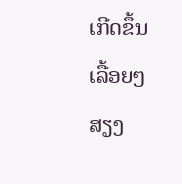ເກີດຂຶ້ນເລື້ອຍໆ ສຽງ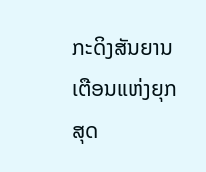ກະດິງສັນຍານເຕືອນແຫ່ງຍຸກສຸດ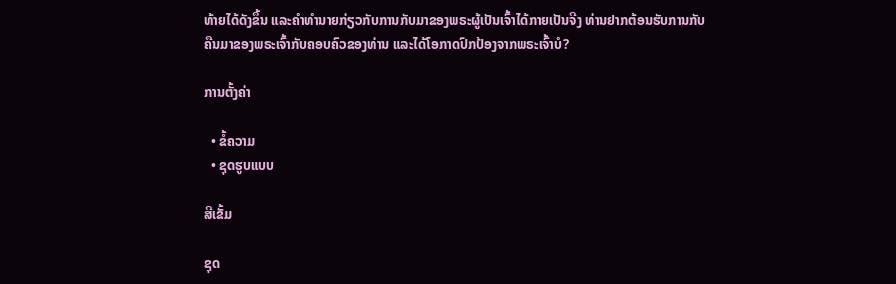ທ້າຍໄດ້ດັງຂຶ້ນ ແລະຄໍາທໍານາຍກ່ຽວກັບການກັບມາຂອງພຣະຜູ້ເປັນເຈົ້າໄດ້ກາຍເປັນຈີງ ທ່ານຢາກຕ້ອນຮັບການກັບຄືນມາຂອງພຣະເຈົ້າກັບຄອບຄົວຂອງທ່ານ ແລະໄດ້ໂອກາດປົກປ້ອງຈາກພຣະເຈົ້າບໍ?

ການຕັ້ງຄ່າ

  • ຂໍ້ຄວາມ
  • ຊຸດຮູບແບບ

ສີເຂັ້ມ

ຊຸດ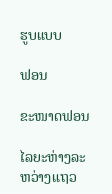ຮູບແບບ

ຟອນ

ຂະໜາດຟອນ

ໄລຍະຫ່າງລະຫວ່າງແຖວ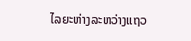ໄລຍະຫ່າງລະຫວ່າງແຖວ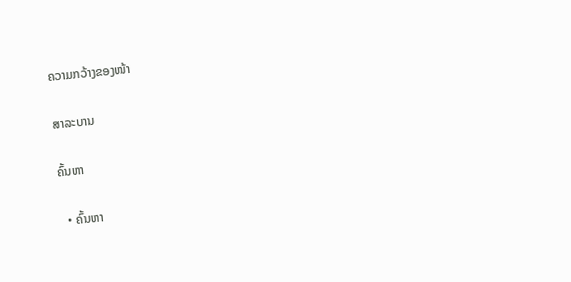ຄວາມກວ້າງຂອງໜ້າ

ສາລະບານ

ຄົ້ນຫາ

  • ຄົ້ນຫາ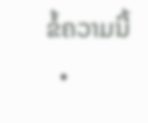ຂໍ້ຄວາມນີ້
  •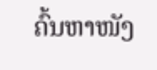ຄົ້ນຫາໜັງ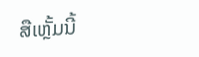ສືເຫຼັ້ມນີ້